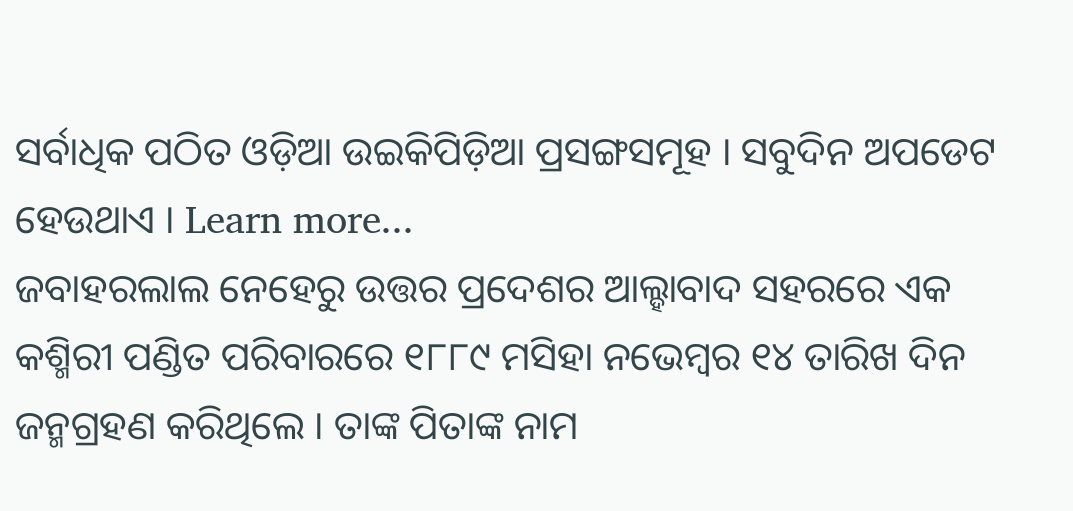ସର୍ବାଧିକ ପଠିତ ଓଡ଼ିଆ ଉଇକିପିଡ଼ିଆ ପ୍ରସଙ୍ଗସମୂହ । ସବୁଦିନ ଅପଡେଟ ହେଉଥାଏ । Learn more...
ଜବାହରଲାଲ ନେହେରୁ ଉତ୍ତର ପ୍ରଦେଶର ଆଲ୍ହାବାଦ ସହରରେ ଏକ କଶ୍ମିରୀ ପଣ୍ଡିତ ପରିବାରରେ ୧୮୮୯ ମସିହା ନଭେମ୍ବର ୧୪ ତାରିଖ ଦିନ ଜନ୍ମଗ୍ରହଣ କରିଥିଲେ । ତାଙ୍କ ପିତାଙ୍କ ନାମ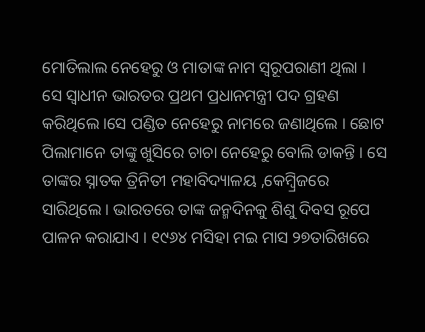ମୋତିଲାଲ ନେହେରୁ ଓ ମାତାଙ୍କ ନାମ ସ୍ୱରୂପରାଣୀ ଥିଲା । ସେ ସ୍ୱାଧୀନ ଭାରତର ପ୍ରଥମ ପ୍ରଧାନମନ୍ତ୍ରୀ ପଦ ଗ୍ରହଣ କରିଥିଲେ ।ସେ ପଣ୍ଡିତ ନେହେରୁ ନାମରେ ଜଣାଥିଲେ । ଛୋଟ ପିଲାମାନେ ତାଙ୍କୁ ଖୁସିରେ ଚାଚା ନେହେରୁ ବୋଲି ଡାକନ୍ତି । ସେ ତାଙ୍କର ସ୍ନାତକ ତ୍ରିନିତୀ ମହାବିଦ୍ୟାଳୟ ,କେମ୍ବ୍ରିଜରେ ସାରିଥିଲେ । ଭାରତରେ ତାଙ୍କ ଜନ୍ମଦିନକୁ ଶିଶୁ ଦିବସ ରୂପେ ପାଳନ କରାଯାଏ । ୧୯୬୪ ମସିହା ମଇ ମାସ ୨୭ତାରିଖରେ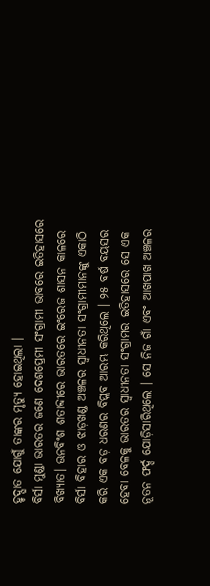ହୃଦ୍ଘାତ ଯୋଗୁଁ ତାଙ୍କର ମୃତ୍ୟୁ ହୋଇଥିଲା ।
ବିର୍ସା ମୁଣ୍ଡା ଭାରତର ଜଣେ ଦେଶପ୍ରେମୀ ସଂଗ୍ରାମୀ ଭାବରେ ଇତିହାସରେ ବିଖ୍ୟାତ। ଊନବିଂଶ ଶତାବ୍ଦୀରେ ଭାରତରେ ଇଂରେଜ ଶାସନ କାଳରେ ବିର୍ସା ବିହାର ଓ ଝାଡ଼ଖଣ୍ଡ ଅଞ୍ଚଳର ସ୍ୱାଧୀନତା ସଂଗ୍ରାମୀମାନଙ୍କୁ ଏକାଠି କରି ଏକ ବଡ଼ ଧରଣର ବିପ୍ଲବ ଆରମ୍ଭ କରିଥିଲେ । ୨୫ ବର୍ଷ ବୟସର ହେବା ବେଳକୁ ଭାରତର ସ୍ୱାଧୀନତା ସଂଗ୍ରାମର ଇତିହାସରେ ସେ ଏକ ନୂତନ ଫର୍ଦ୍ଦ ଯୋଡ଼ିସାରିଥିଲେ । ସେ ନିଜ ଗାଁ ଏବଂ ଆଖପାଖ ଅଞ୍ଚଳର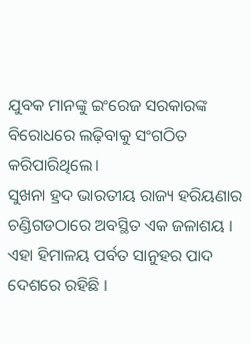ଯୁବକ ମାନଙ୍କୁ ଇଂରେଜ ସରକାରଙ୍କ ବିରୋଧରେ ଲଢ଼ିବାକୁ ସଂଗଠିତ କରିପାରିଥିଲେ।
ସୁଖନା ହ୍ରଦ ଭାରତୀୟ ରାଜ୍ୟ ହରିୟଣାର ଚଣ୍ଡିଗଡଠାରେ ଅବସ୍ଥିତ ଏକ ଜଳାଶୟ । ଏହା ହିମାଳୟ ପର୍ବତ ସାନୁହର ପାଦ ଦେଶରେ ରହିଛି ।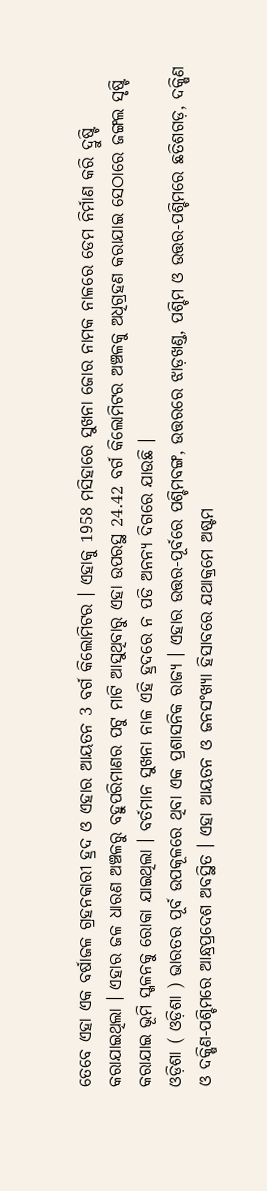ତେବେ ଏହା ଏକ ବର୍ଷାଜଳ ଗ୍ରହନକାରୀ ହ୍ରଦ ଓ ଏହାର ଆୟତନ 3 ବର୍ଗ କିଲୋମିଟର । ଏହାକୁ 1958 ମସିହାରେ ସୁଖନା ଜୋର ନାମକ ନାଳରେ ଡେମ ନିର୍ମାଣ କରି ଦ୍ରୁଷ୍ଟି କରାଯାଇଥିଲା । ଏହାର ଜଳ ଧାରଣ ଅଞ୍ଚଳରୁ ବହୁପରିମାଣର ପଟୁ ମାଟି ଆସୁଥିବାରୁ ଏହା ଉପରସ୍ଥ 24.42 ବର୍ଗ କିଲୋମିଟର ଅଞ୍ଚଳକୁ ଅଧିଗ୍ରହଣ କରାଯାଇ ସେଠାରେ ଜଙ୍ଗଲ ସୃଷ୍ଟି କରାଯାଇ ଭୂମି ସ୍ଖଳନକୁ ରୋକା ଯାଇଥିଲା । ବର୍ତମାନ ସୁଖନା ନାଳ ଏହି ହ୍ରଦରେ ନ ପଡି ଅନନ୍ୟ ଦିଗରେ ଯାଉଛି ।
ଓଡ଼ିଶା ( ଓଡ଼ିଶା ) ଭାରତର ପୂର୍ବ ଉପକୂଳରେ ଥିବା ଏକ ପ୍ରଶାସନିକ ରାଜ୍ୟ । ଏହାର ଉତ୍ତର-ପୂର୍ବରେ ପଶ୍ଚିମବଙ୍ଗ, ଉତ୍ତରରେ ଝାଡ଼ଖଣ୍ଡ, ପଶ୍ଚିମ ଓ ଉତ୍ତର-ପଶ୍ଚିମରେ ଛତିଶଗଡ଼, ଦକ୍ଷିଣ ଓ ଦକ୍ଷିଣ-ପଶ୍ଚିମରେ ଆନ୍ଧ୍ରପ୍ରଦେଶ ଅବସ୍ଥିତ । ଏହା ଆୟତନ ଓ ଜନସଂଖ୍ୟା ହିସାବରେ ଯଥାକ୍ରମେ ଅଷ୍ଟମ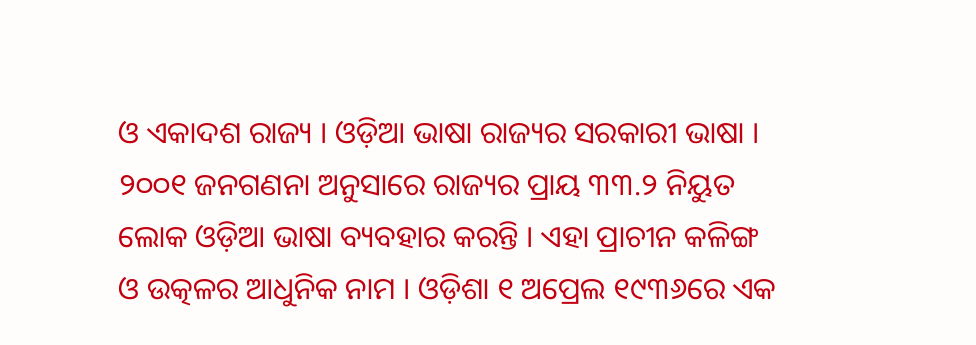ଓ ଏକାଦଶ ରାଜ୍ୟ । ଓଡ଼ିଆ ଭାଷା ରାଜ୍ୟର ସରକାରୀ ଭାଷା । ୨୦୦୧ ଜନଗଣନା ଅନୁସାରେ ରାଜ୍ୟର ପ୍ରାୟ ୩୩.୨ ନିୟୁତ ଲୋକ ଓଡ଼ିଆ ଭାଷା ବ୍ୟବହାର କରନ୍ତି । ଏହା ପ୍ରାଚୀନ କଳିଙ୍ଗ ଓ ଉତ୍କଳର ଆଧୁନିକ ନାମ । ଓଡ଼ିଶା ୧ ଅପ୍ରେଲ ୧୯୩୬ରେ ଏକ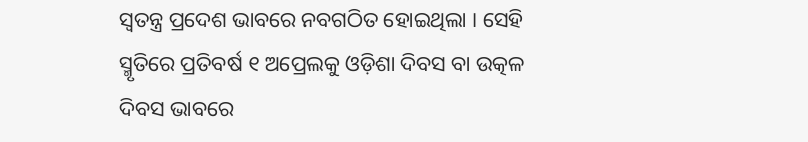ସ୍ୱତନ୍ତ୍ର ପ୍ରଦେଶ ଭାବରେ ନବଗଠିତ ହୋଇଥିଲା । ସେହି ସ୍ମୃତିରେ ପ୍ରତିବର୍ଷ ୧ ଅପ୍ରେଲକୁ ଓଡ଼ିଶା ଦିବସ ବା ଉତ୍କଳ ଦିବସ ଭାବରେ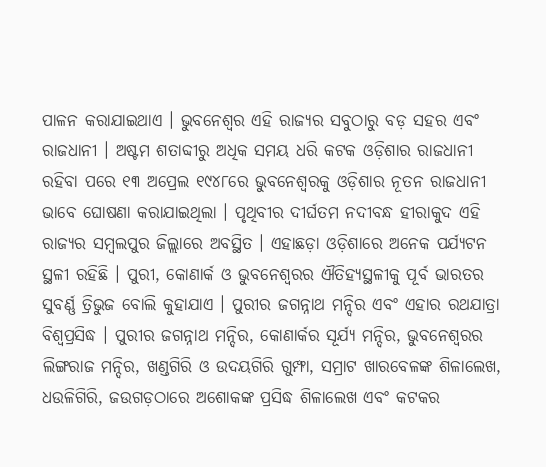ପାଳନ କରାଯାଇଥାଏ । ଭୁବନେଶ୍ୱର ଏହି ରାଜ୍ୟର ସବୁଠାରୁ ବଡ଼ ସହର ଏବଂ ରାଜଧାନୀ । ଅଷ୍ଟମ ଶତାବ୍ଦୀରୁ ଅଧିକ ସମୟ ଧରି କଟକ ଓଡ଼ିଶାର ରାଜଧାନୀ ରହିବା ପରେ ୧୩ ଅପ୍ରେଲ ୧୯୪୮ରେ ଭୁବନେଶ୍ୱରକୁ ଓଡ଼ିଶାର ନୂତନ ରାଜଧାନୀ ଭାବେ ଘୋଷଣା କରାଯାଇଥିଲା । ପୃଥିବୀର ଦୀର୍ଘତମ ନଦୀବନ୍ଧ ହୀରାକୁଦ ଏହି ରାଜ୍ୟର ସମ୍ବଲପୁର ଜିଲ୍ଲାରେ ଅବସ୍ଥିତ । ଏହାଛଡ଼ା ଓଡ଼ିଶାରେ ଅନେକ ପର୍ଯ୍ୟଟନ ସ୍ଥଳୀ ରହିଛି । ପୁରୀ, କୋଣାର୍କ ଓ ଭୁବନେଶ୍ୱରର ଐତିହ୍ୟସ୍ଥଳୀକୁ ପୂର୍ବ ଭାରତର ସୁବର୍ଣ୍ଣ ତ୍ରିଭୁଜ ବୋଲି କୁହାଯାଏ । ପୁରୀର ଜଗନ୍ନାଥ ମନ୍ଦିର ଏବଂ ଏହାର ରଥଯାତ୍ରା ବିଶ୍ୱପ୍ରସିଦ୍ଧ । ପୁରୀର ଜଗନ୍ନାଥ ମନ୍ଦିର, କୋଣାର୍କର ସୂର୍ଯ୍ୟ ମନ୍ଦିର, ଭୁବନେଶ୍ୱରର ଲିଙ୍ଗରାଜ ମନ୍ଦିର, ଖଣ୍ଡଗିରି ଓ ଉଦୟଗିରି ଗୁମ୍ଫା, ସମ୍ରାଟ ଖାରବେଳଙ୍କ ଶିଳାଲେଖ, ଧଉଳିଗିରି, ଜଉଗଡ଼ଠାରେ ଅଶୋକଙ୍କ ପ୍ରସିଦ୍ଧ ଶିଳାଲେଖ ଏବଂ କଟକର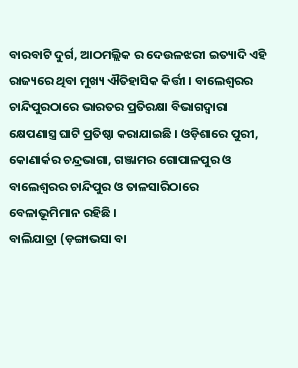ବାରବାଟି ଦୁର୍ଗ, ଆଠମଲ୍ଲିକ ର ଦେଉଳଝରୀ ଇତ୍ୟାଦି ଏହି ରାଜ୍ୟରେ ଥିବା ମୁଖ୍ୟ ଐତିହାସିକ କିର୍ତ୍ତୀ । ବାଲେଶ୍ୱରର ଚାନ୍ଦିପୁରଠାରେ ଭାରତର ପ୍ରତିରକ୍ଷା ବିଭାଗଦ୍ୱାରା କ୍ଷେପଣାସ୍ତ୍ର ଘାଟି ପ୍ରତିଷ୍ଠା କରାଯାଇଛି । ଓଡ଼ିଶାରେ ପୁରୀ, କୋଣାର୍କର ଚନ୍ଦ୍ରଭାଗା, ଗଞ୍ଜାମର ଗୋପାଳପୁର ଓ ବାଲେଶ୍ୱରର ଚାନ୍ଦିପୁର ଓ ତାଳସାରିଠାରେ ବେଳାଭୂମିମାନ ରହିଛି ।
ବାଲିଯାତ୍ରା (ଡ଼ଙ୍ଗାଭସା ବା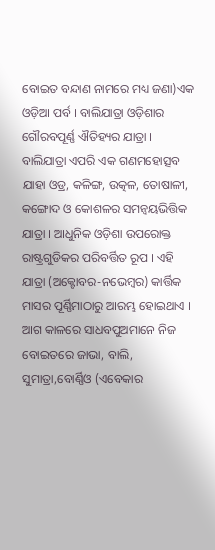ବୋଇତ ବନ୍ଦାଣ ନାମରେ ମଧ୍ୟ ଜଣା)ଏକ ଓଡ଼ିଆ ପର୍ବ । ବାଲିଯାତ୍ରା ଓଡ଼ିଶାର ଗୌରବପୂର୍ଣ୍ଣ ଐତିହ୍ୟର ଯାତ୍ରା । ବାଲିଯାତ୍ରା ଏପରି ଏକ ଗଣମହୋତ୍ସବ ଯାହା ଓଡ୍ର, କଳିଙ୍ଗ, ଉତ୍କଳ, ତୋଷାଳୀ, କଙ୍ଗୋଦ ଓ କୋଶଳର ସମନ୍ୱୟଭିତ୍ତିକ ଯାତ୍ରା । ଆଧୁନିକ ଓଡ଼ିଶା ଉପରୋକ୍ତ ରାଷ୍ଟ୍ରଗୁଡିକର ପରିବର୍ତ୍ତିତ ରୂପ । ଏହି ଯାତ୍ରା (ଅକ୍ଟୋବର-ନଭେମ୍ବର) କାର୍ତ୍ତିକ ମାସର ପୂର୍ଣ୍ଣିମାଠାରୁ ଆରମ୍ଭ ହୋଇଥାଏ । ଆଗ କାଳରେ ସାଧବପୁଅମାନେ ନିଜ ବୋଇତରେ ଜାଭା, ବାଲି, ସୁମାତ୍ରା,ବୋର୍ଣ୍ଣିଓ (ଏବେକାର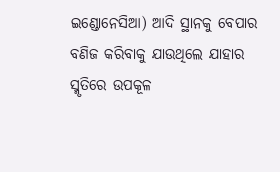ଇଣ୍ଡୋନେସିଆ) ଆଦି ସ୍ଥାନକୁ ବେପାର ବଣିଜ କରିବାକୁ ଯାଉଥିଲେ ଯାହାର ସ୍ମୃତିରେ ଉପକୂଳ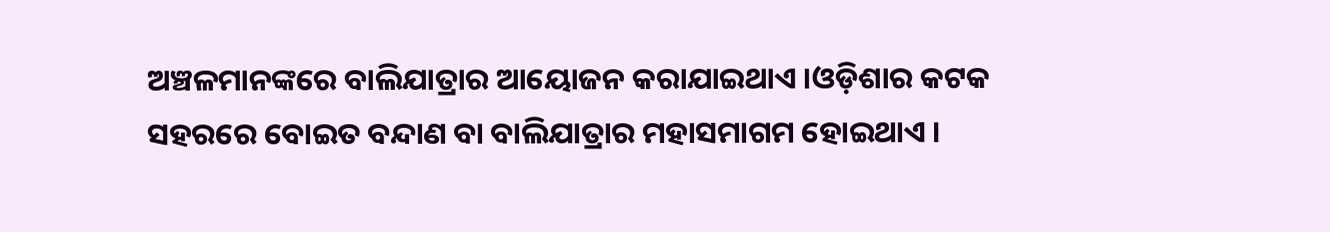ଅଞ୍ଚଳମାନଙ୍କରେ ବାଲିଯାତ୍ରାର ଆୟୋଜନ କରାଯାଇଥାଏ ।ଓଡ଼ିଶାର କଟକ ସହରରେ ବୋଇତ ବନ୍ଦାଣ ବା ବାଲିଯାତ୍ରାର ମହାସମାଗମ ହୋଇଥାଏ ।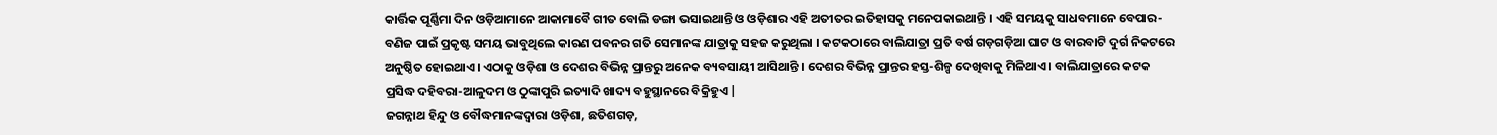କାର୍ତ୍ତିକ ପୂର୍ଣ୍ଣିମା ଦିନ ଓଡ଼ିଆମାନେ ଆକାମାବୈ ଗୀତ ବୋଲି ଡଙ୍ଗା ଭସାଇଥାନ୍ତି ଓ ଓଡ଼ିଶାର ଏହି ଅତୀତର ଇତିହାସକୁ ମନେପକାଇଥାନ୍ତି । ଏହି ସମୟକୁ ସାଧବମାନେ ବେପାର-ବଣିଜ ପାଇଁ ପ୍ରକୃଷ୍ଟ ସମୟ ଭାବୁଥିଲେ କାରଣ ପବନର ଗତି ସେମାନଙ୍କ ଯାତ୍ରାକୁ ସହଜ କରୁଥିଲା । କଟକଠାରେ ବାଲିଯାତ୍ରା ପ୍ରତି ବର୍ଷ ଗଡ଼ଗଡ଼ିଆ ଘାଟ ଓ ବାରବାଟି ଦୁର୍ଗ ନିକଟରେ ଅନୁଷ୍ଠିତ ହୋଇଥାଏ। ଏଠାକୁ ଓଡ଼ିଶା ଓ ଦେଶର ବିଭିନ୍ନ ପ୍ରାନ୍ତରୁ ଅନେକ ବ୍ୟବସାୟୀ ଆସିଥାନ୍ତି । ଦେଶର ବିଭିନ୍ନ ପ୍ରାନ୍ତର ହସ୍ତ-ଶିଳ୍ପ ଦେଖିବାକୁ ମିଳିଥାଏ । ବାଲିଯାତ୍ରାରେ କଟକ ପ୍ରସିଦ୍ଧ ଦହିବରା-ଆଳୁଦମ ଓ ଠୁଙ୍କାପୁରି ଇତ୍ୟାଦି ଖାଦ୍ୟ ବହୁସ୍ଥାନରେ ବିକ୍ରିହୁଏ |
ଜଗନ୍ନାଥ ହିନ୍ଦୁ ଓ ବୌଦ୍ଧମାନଙ୍କଦ୍ୱାରା ଓଡ଼ିଶା, ଛତିଶଗଡ଼,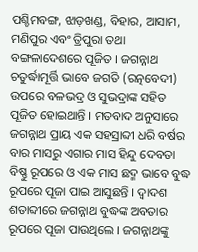ପଶ୍ଚିମବଙ୍ଗ, ଝାଡ଼ଖଣ୍ଡ, ବିହାର, ଆସାମ, ମଣିପୁର ଏବଂ ତ୍ରିପୁରା ତଥା ବଙ୍ଗଳାଦେଶରେ ପୂଜିତ । ଜଗନ୍ନାଥ ଚତୁର୍ଦ୍ଧାମୂର୍ତ୍ତି ଭାବେ ଜଗତି (ରତ୍ନବେଦୀ) ଉପରେ ବଳଭଦ୍ର ଓ ସୁଭଦ୍ରାଙ୍କ ସହିତ ପୂଜିତ ହୋଇଥାନ୍ତି । ମତବାଦ ଅନୁସାରେ ଜଗନ୍ନାଥ ପ୍ରାୟ ଏକ ସହସ୍ରାବ୍ଦୀ ଧରି ବର୍ଷର ବାର ମାସରୁ ଏଗାର ମାସ ହିନ୍ଦୁ ଦେବତା ବିଷ୍ଣୁ ରୂପରେ ଓ ଏକ ମାସ ଛଦ୍ମ ଭାବେ ବୁଦ୍ଧ ରୂପରେ ପୂଜା ପାଇ ଆସୁଛନ୍ତି । ଦ୍ୱାଦଶ ଶତାବ୍ଦୀରେ ଜଗନ୍ନାଥ ବୁଦ୍ଧଙ୍କ ଅବତାର ରୂପରେ ପୂଜା ପାଉଥିଲେ । ଜଗନ୍ନାଥଙ୍କୁ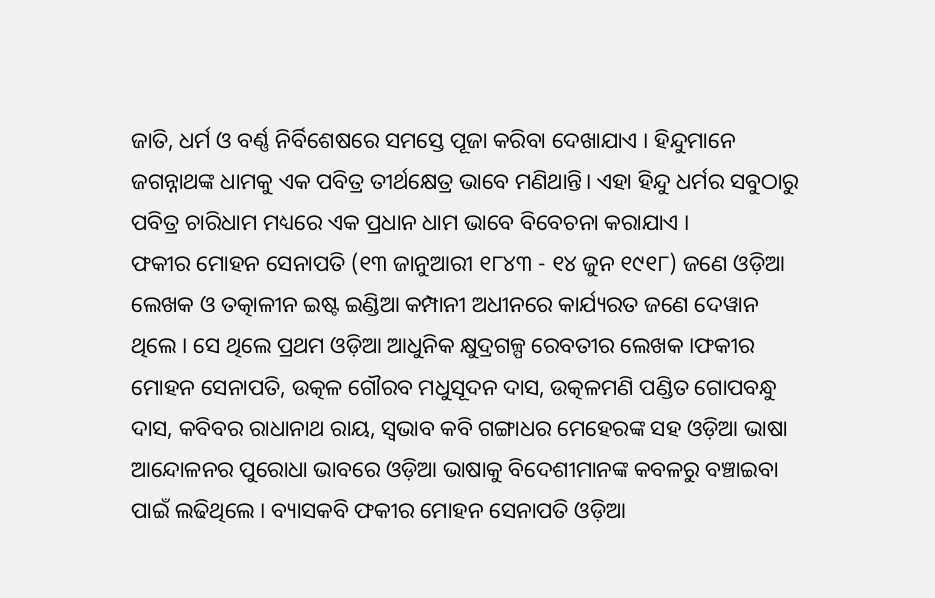ଜାତି, ଧର୍ମ ଓ ବର୍ଣ୍ଣ ନିର୍ବିଶେଷରେ ସମସ୍ତେ ପୂଜା କରିବା ଦେଖାଯାଏ । ହିନ୍ଦୁମାନେ ଜଗନ୍ନାଥଙ୍କ ଧାମକୁ ଏକ ପବିତ୍ର ତୀର୍ଥକ୍ଷେତ୍ର ଭାବେ ମଣିଥାନ୍ତି। ଏହା ହିନ୍ଦୁ ଧର୍ମର ସବୁଠାରୁ ପବିତ୍ର ଚାରିଧାମ ମଧ୍ୟରେ ଏକ ପ୍ରଧାନ ଧାମ ଭାବେ ବିବେଚନା କରାଯାଏ ।
ଫକୀର ମୋହନ ସେନାପତି (୧୩ ଜାନୁଆରୀ ୧୮୪୩ - ୧୪ ଜୁନ ୧୯୧୮) ଜଣେ ଓଡ଼ିଆ ଲେଖକ ଓ ତତ୍କାଳୀନ ଇଷ୍ଟ ଇଣ୍ଡିଆ କମ୍ପାନୀ ଅଧୀନରେ କାର୍ଯ୍ୟରତ ଜଣେ ଦେୱାନ ଥିଲେ । ସେ ଥିଲେ ପ୍ରଥମ ଓଡ଼ିଆ ଆଧୁନିକ କ୍ଷୁଦ୍ରଗଳ୍ପ ରେବତୀର ଲେଖକ ।ଫକୀର ମୋହନ ସେନାପତି, ଉତ୍କଳ ଗୌରବ ମଧୁସୂଦନ ଦାସ, ଉତ୍କଳମଣି ପଣ୍ଡିତ ଗୋପବନ୍ଧୁ ଦାସ, କବିବର ରାଧାନାଥ ରାୟ, ସ୍ୱଭାବ କବି ଗଙ୍ଗାଧର ମେହେରଙ୍କ ସହ ଓଡ଼ିଆ ଭାଷା ଆନ୍ଦୋଳନର ପୁରୋଧା ଭାବରେ ଓଡ଼ିଆ ଭାଷାକୁ ବିଦେଶୀମାନଙ୍କ କବଳରୁ ବଞ୍ଚାଇବା ପାଇଁ ଲଢିଥିଲେ । ବ୍ୟାସକବି ଫକୀର ମୋହନ ସେନାପତି ଓଡ଼ିଆ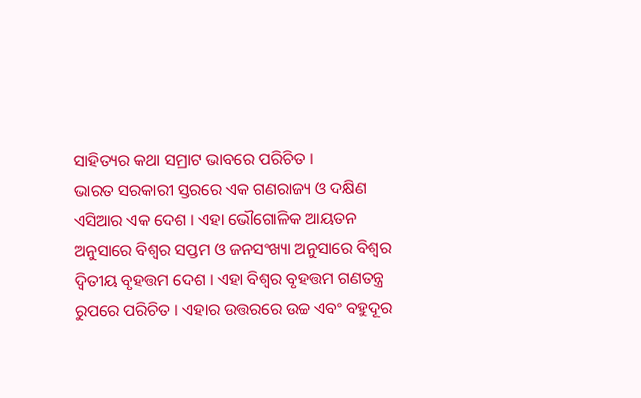ସାହିତ୍ୟର କଥା ସମ୍ରାଟ ଭାବରେ ପରିଚିତ ।
ଭାରତ ସରକାରୀ ସ୍ତରରେ ଏକ ଗଣରାଜ୍ୟ ଓ ଦକ୍ଷିଣ ଏସିଆର ଏକ ଦେଶ । ଏହା ଭୌଗୋଳିକ ଆୟତନ ଅନୁସାରେ ବିଶ୍ୱର ସପ୍ତମ ଓ ଜନସଂଖ୍ୟା ଅନୁସାରେ ବିଶ୍ୱର ଦ୍ୱିତୀୟ ବୃହତ୍ତମ ଦେଶ । ଏହା ବିଶ୍ୱର ବୃହତ୍ତମ ଗଣତନ୍ତ୍ର ରୁପରେ ପରିଚିତ । ଏହାର ଉତ୍ତରରେ ଉଚ୍ଚ ଏବଂ ବହୁଦୂର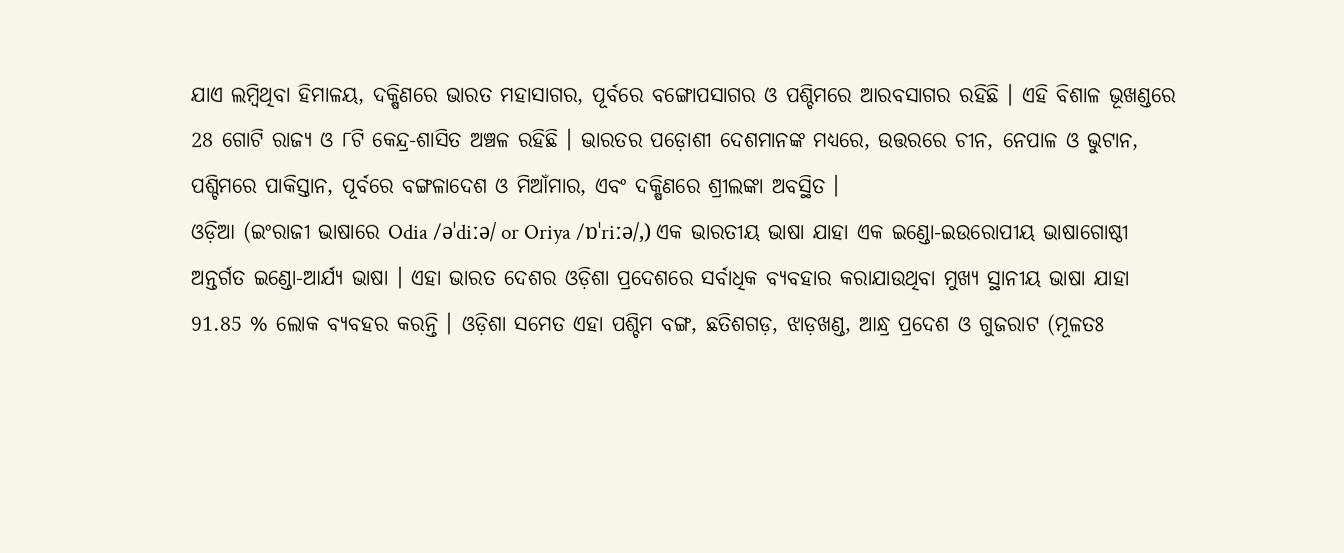ଯାଏ ଲମ୍ବିଥିବା ହିମାଳୟ, ଦକ୍ଷିଣରେ ଭାରତ ମହାସାଗର, ପୂର୍ବରେ ବଙ୍ଗୋପସାଗର ଓ ପଶ୍ଚିମରେ ଆରବସାଗର ରହିଛି । ଏହି ବିଶାଳ ଭୂଖଣ୍ଡରେ 28 ଗୋଟି ରାଜ୍ୟ ଓ ୮ଟି କେନ୍ଦ୍ର-ଶାସିତ ଅଞ୍ଚଳ ରହିଛି । ଭାରତର ପଡ଼ୋଶୀ ଦେଶମାନଙ୍କ ମଧ୍ୟରେ, ଉତ୍ତରରେ ଚୀନ, ନେପାଳ ଓ ଭୁଟାନ, ପଶ୍ଚିମରେ ପାକିସ୍ତାନ, ପୂର୍ବରେ ବଙ୍ଗଳାଦେଶ ଓ ମିଆଁମାର, ଏବଂ ଦକ୍ଷିଣରେ ଶ୍ରୀଲଙ୍କା ଅବସ୍ଥିତ ।
ଓଡ଼ିଆ (ଇଂରାଜୀ ଭାଷାରେ Odia /əˈdiːə/ or Oriya /ɒˈriːə/,) ଏକ ଭାରତୀୟ ଭାଷା ଯାହା ଏକ ଇଣ୍ଡୋ-ଇଉରୋପୀୟ ଭାଷାଗୋଷ୍ଠୀ ଅନ୍ତର୍ଗତ ଇଣ୍ଡୋ-ଆର୍ଯ୍ୟ ଭାଷା । ଏହା ଭାରତ ଦେଶର ଓଡ଼ିଶା ପ୍ରଦେଶରେ ସର୍ବାଧିକ ବ୍ୟବହାର କରାଯାଉଥିବା ମୁଖ୍ୟ ସ୍ଥାନୀୟ ଭାଷା ଯାହା 91.85 % ଲୋକ ବ୍ୟବହର କରନ୍ତି । ଓଡ଼ିଶା ସମେତ ଏହା ପଶ୍ଚିମ ବଙ୍ଗ, ଛତିଶଗଡ଼, ଝାଡ଼ଖଣ୍ଡ, ଆନ୍ଧ୍ର ପ୍ରଦେଶ ଓ ଗୁଜରାଟ (ମୂଳତଃ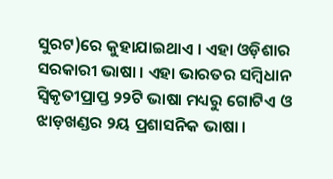ସୁରଟ)ରେ କୁହାଯାଇଥାଏ । ଏହା ଓଡ଼ିଶାର ସରକାରୀ ଭାଷା । ଏହା ଭାରତର ସମ୍ବିଧାନ ସ୍ୱିକୃତୀପ୍ରାପ୍ତ ୨୨ଟି ଭାଷା ମଧ୍ୟରୁ ଗୋଟିଏ ଓ ଝାଡ଼ଖଣ୍ଡର ୨ୟ ପ୍ରଶାସନିକ ଭାଷା ।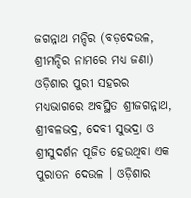ଜଗନ୍ନାଥ ମନ୍ଦିର (ବଡ଼ଦେଉଳ, ଶ୍ରୀମନ୍ଦିର ନାମରେ ମଧ୍ୟ ଜଣା) ଓଡ଼ିଶାର ପୁରୀ ସହରର ମଧ୍ୟଭାଗରେ ଅବସ୍ଥିତ ଶ୍ରୀଜଗନ୍ନାଥ, ଶ୍ରୀବଳଭଦ୍ର, ଦେବୀ ସୁଭଦ୍ରା ଓ ଶ୍ରୀସୁଦର୍ଶନ ପୂଜିତ ହେଉଥିବା ଏକ ପୁରାତନ ଦେଉଳ । ଓଡ଼ିଶାର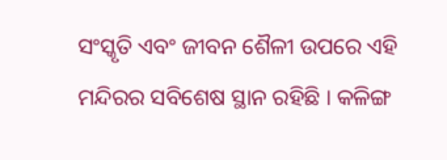ସଂସ୍କୃତି ଏବଂ ଜୀବନ ଶୈଳୀ ଉପରେ ଏହି ମନ୍ଦିରର ସବିଶେଷ ସ୍ଥାନ ରହିଛି । କଳିଙ୍ଗ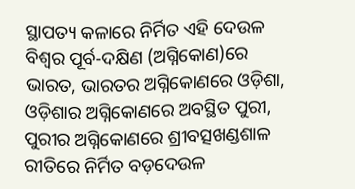ସ୍ଥାପତ୍ୟ କଳାରେ ନିର୍ମିତ ଏହି ଦେଉଳ ବିଶ୍ୱର ପୂର୍ବ-ଦକ୍ଷିଣ (ଅଗ୍ନିକୋଣ)ରେ ଭାରତ, ଭାରତର ଅଗ୍ନିକୋଣରେ ଓଡ଼ିଶା, ଓଡ଼ିଶାର ଅଗ୍ନିକୋଣରେ ଅବସ୍ଥିତ ପୁରୀ, ପୁରୀର ଅଗ୍ନିକୋଣରେ ଶ୍ରୀବତ୍ସଖଣ୍ଡଶାଳ ରୀତିରେ ନିର୍ମିତ ବଡ଼ଦେଉଳ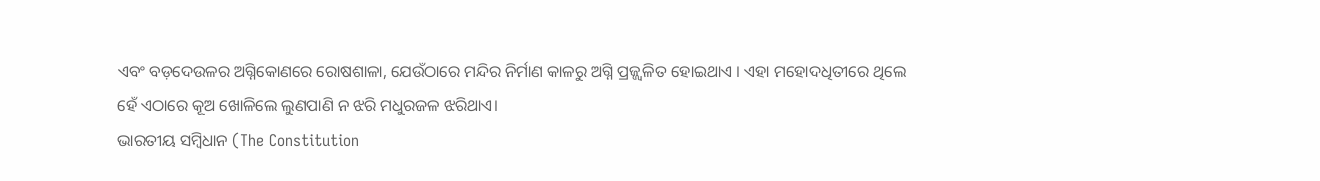ଏବଂ ବଡ଼ଦେଉଳର ଅଗ୍ନିକୋଣରେ ରୋଷଶାଳା, ଯେଉଁଠାରେ ମନ୍ଦିର ନିର୍ମାଣ କାଳରୁ ଅଗ୍ନି ପ୍ରଜ୍ଜ୍ୱଳିତ ହୋଇଥାଏ । ଏହା ମହୋଦଧିତୀରେ ଥିଲେ ହେଁ ଏଠାରେ କୂଅ ଖୋଳିଲେ ଲୁଣପାଣି ନ ଝରି ମଧୁରଜଳ ଝରିଥାଏ।
ଭାରତୀୟ ସମ୍ବିଧାନ (The Constitution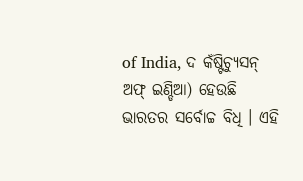of India, ଦ କଁଷ୍ଟିଚ୍ଯୁସନ୍ ଅଫ୍ ଇଣ୍ଡିଆ) ହେଉଛି ଭାରତର ସର୍ବୋଚ୍ଚ ବିଧି । ଏହି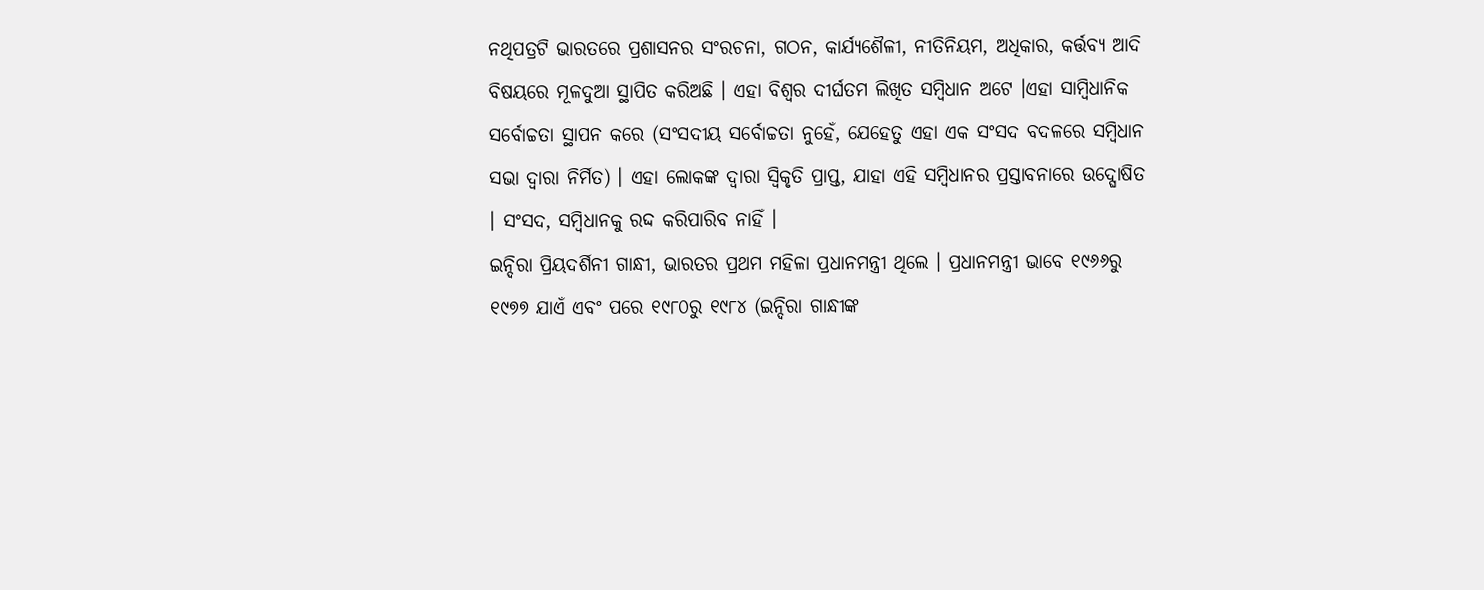ନଥିପତ୍ରଟି ଭାରତରେ ପ୍ରଶାସନର ସଂରଚନା, ଗଠନ, କାର୍ଯ୍ୟଶୈଳୀ, ନୀତିନିୟମ, ଅଧିକାର, କର୍ତ୍ତବ୍ୟ ଆଦି ବିଷୟରେ ମୂଳଦୁଆ ସ୍ଥାପିତ କରିଅଛି । ଏହା ବିଶ୍ୱର ଦୀର୍ଘତମ ଲିଖିତ ସମ୍ବିଧାନ ଅଟେ ।ଏହା ସାମ୍ବିଧାନିକ ସର୍ବୋଚ୍ଚତା ସ୍ଥାପନ କରେ (ସଂସଦୀୟ ସର୍ବୋଚ୍ଚତା ନୁହେଁ, ଯେହେତୁ ଏହା ଏକ ସଂସଦ ବଦଳରେ ସମ୍ବିଧାନ ସଭା ଦ୍ବାରା ନିର୍ମିତ) । ଏହା ଲୋକଙ୍କ ଦ୍ବାରା ସ୍ୱିକୃତି ପ୍ରାପ୍ତ, ଯାହା ଏହି ସମ୍ବିଧାନର ପ୍ରସ୍ତାବନାରେ ଉଦ୍ଘୋଷିତ । ସଂସଦ, ସମ୍ବିଧାନକୁ ରଦ୍ଦ କରିପାରିବ ନାହିଁ ।
ଇନ୍ଦିରା ପ୍ରିୟଦର୍ଶିନୀ ଗାନ୍ଧୀ, ଭାରତର ପ୍ରଥମ ମହିଳା ପ୍ରଧାନମନ୍ତ୍ରୀ ଥିଲେ । ପ୍ରଧାନମନ୍ତ୍ରୀ ଭାବେ ୧୯୬୬ରୁ ୧୯୭୭ ଯାଏଁ ଏବଂ ପରେ ୧୯୮୦ରୁ ୧୯୮୪ (ଇନ୍ଦିରା ଗାନ୍ଧୀଙ୍କ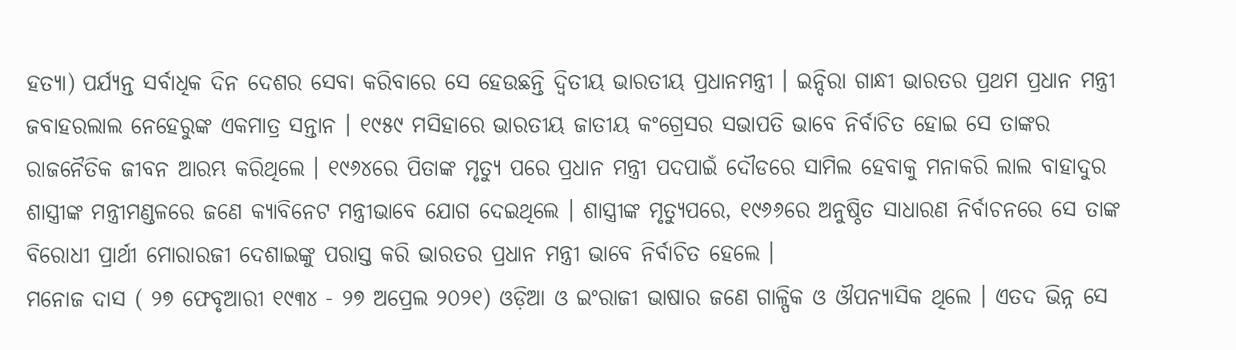ହତ୍ୟା) ପର୍ଯ୍ୟନ୍ତ ସର୍ବାଧିକ ଦିନ ଦେଶର ସେବା କରିବାରେ ସେ ହେଉଛନ୍ତି ଦ୍ୱିତୀୟ ଭାରତୀୟ ପ୍ରଧାନମନ୍ତ୍ରୀ । ଇନ୍ଦିରା ଗାନ୍ଧୀ ଭାରତର ପ୍ରଥମ ପ୍ରଧାନ ମନ୍ତ୍ରୀ ଜବାହରଲାଲ ନେହେରୁଙ୍କ ଏକମାତ୍ର ସନ୍ତାନ । ୧୯୫୯ ମସିହାରେ ଭାରତୀୟ ଜାତୀୟ କଂଗ୍ରେସର ସଭାପତି ଭାବେ ନିର୍ବାଚିତ ହୋଇ ସେ ତାଙ୍କର ରାଜନୈତିକ ଜୀବନ ଆରମ୍ଭ କରିଥିଲେ । ୧୯୬୪ରେ ପିତାଙ୍କ ମୃତ୍ୟୁ ପରେ ପ୍ରଧାନ ମନ୍ତ୍ରୀ ପଦପାଇଁ ଦୌଡରେ ସାମିଲ ହେବାକୁ ମନାକରି ଲାଲ ବାହାଦୁର ଶାସ୍ତ୍ରୀଙ୍କ ମନ୍ତ୍ରୀମଣ୍ଡଳରେ ଜଣେ କ୍ୟାବିନେଟ ମନ୍ତ୍ରୀଭାବେ ଯୋଗ ଦେଇଥିଲେ । ଶାସ୍ତ୍ରୀଙ୍କ ମୃତ୍ୟୁପରେ, ୧୯୬୬ରେ ଅନୁଷ୍ଠିତ ସାଧାରଣ ନିର୍ବାଚନରେ ସେ ତାଙ୍କ ବିରୋଧୀ ପ୍ରାର୍ଥୀ ମୋରାରଜୀ ଦେଶାଇଙ୍କୁ ପରାସ୍ତ କରି ଭାରତର ପ୍ରଧାନ ମନ୍ତ୍ରୀ ଭାବେ ନିର୍ବାଚିତ ହେଲେ ।
ମନୋଜ ଦାସ ( ୨୭ ଫେବୃଆରୀ ୧୯୩୪ - ୨୭ ଅପ୍ରେଲ ୨୦୨୧) ଓଡ଼ିଆ ଓ ଇଂରାଜୀ ଭାଷାର ଜଣେ ଗାଳ୍ପିକ ଓ ଔପନ୍ୟାସିକ ଥିଲେ । ଏତଦ ଭିନ୍ନ ସେ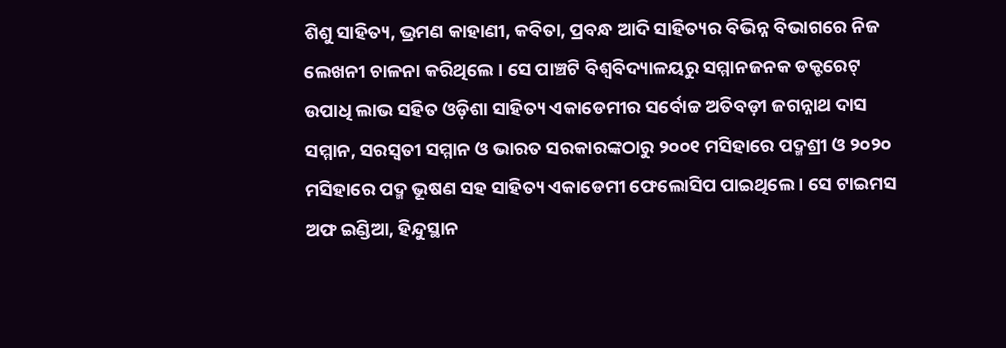ଶିଶୁ ସାହିତ୍ୟ, ଭ୍ରମଣ କାହାଣୀ, କବିତା, ପ୍ରବନ୍ଧ ଆଦି ସାହିତ୍ୟର ବିଭିନ୍ନ ବିଭାଗରେ ନିଜ ଲେଖନୀ ଚାଳନା କରିଥିଲେ । ସେ ପାଞ୍ଚଟି ବିଶ୍ୱବିଦ୍ୟାଳୟରୁ ସମ୍ମାନଜନକ ଡକ୍ଟରେଟ୍ ଉପାଧି ଲାଭ ସହିତ ଓଡ଼ିଶା ସାହିତ୍ୟ ଏକାଡେମୀର ସର୍ବୋଚ୍ଚ ଅତିବଡ଼ୀ ଜଗନ୍ନାଥ ଦାସ ସମ୍ମାନ, ସରସ୍ୱତୀ ସମ୍ମାନ ଓ ଭାରତ ସରକାରଙ୍କଠାରୁ ୨୦୦୧ ମସିହାରେ ପଦ୍ମଶ୍ରୀ ଓ ୨୦୨୦ ମସିହାରେ ପଦ୍ମ ଭୂଷଣ ସହ ସାହିତ୍ୟ ଏକାଡେମୀ ଫେଲୋସିପ ପାଇଥିଲେ । ସେ ଟାଇମସ ଅଫ ଇଣ୍ଡିଆ, ହିନ୍ଦୁସ୍ଥାନ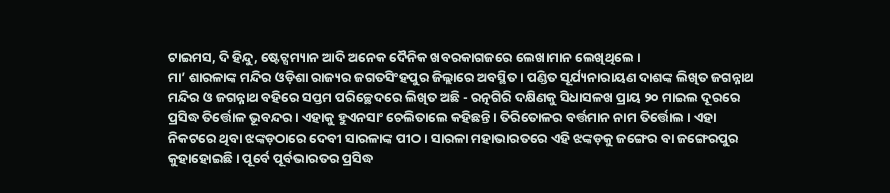ଟାଇମସ, ଦି ହିନ୍ଦୁ, ଷ୍ଟେଟ୍ସମ୍ୟାନ ଆଦି ଅନେକ ଦୈନିକ ଖବରକାଗଜରେ ଲେଖାମାନ ଲେଖିଥିଲେ ।
ମା’ ଶାରଳାଙ୍କ ମନ୍ଦିର ଓଡ଼ିଶା ରାଜ୍ୟର ଜଗତସିଂହପୁର ଜିଲ୍ଲାରେ ଅବସ୍ଥିତ । ପଣ୍ଡିତ ସୂର୍ଯ୍ୟନାରାୟଣ ଦାଶଙ୍କ ଲିଖିତ ଜଗନ୍ନାଥ ମନ୍ଦିର ଓ ଜଗନ୍ନାଥ ବହିରେ ସପ୍ତମ ପରିଚ୍ଛେଦରେ ଲିଖିତ ଅଛି - ରତ୍ନଗିରି ଦକ୍ଷିଣକୁ ସିଧାସଳଖ ପ୍ରାୟ ୨୦ ମାଇଲ ଦୂରରେ ପ୍ରସିଦ୍ଧ ତିର୍ତ୍ତୋଳ ଭୂବନ୍ଦର । ଏହାକୁ ହୁଏନସାଂ ଚେଲିତାଲେ କହିଛନ୍ତି । ତିରିତୋଳର ବର୍ତ୍ତମାନ ନାମ ତିର୍ତ୍ତୋଲ । ଏହା ନିକଟରେ ଥିବା ଝଙ୍କଡ଼ଠାରେ ଦେବୀ ସାରଳାଙ୍କ ପୀଠ। ସାରଳା ମହାଭାରତରେ ଏହି ଝଙ୍କଡ଼କୁ ଜଙ୍ଗେର ବା ଜଙ୍ଗେରପୁର କୁହାହୋଇଛି । ପୂର୍ବେ ପୂର୍ବଭାରତର ପ୍ରସିଦ୍ଧ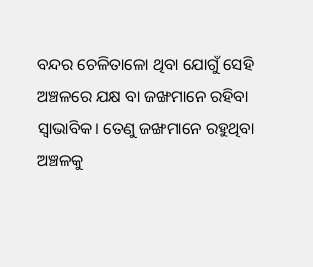ବନ୍ଦର ଚେଳିତାଳୋ ଥିବା ଯୋଗୁଁ ସେହି ଅଞ୍ଚଳରେ ଯକ୍ଷ ବା ଜଙ୍ଖମାନେ ରହିବା ସ୍ୱାଭାବିକ। ତେଣୁ ଜଙ୍ଖମାନେ ରହୁଥିବା ଅଞ୍ଚଳକୁ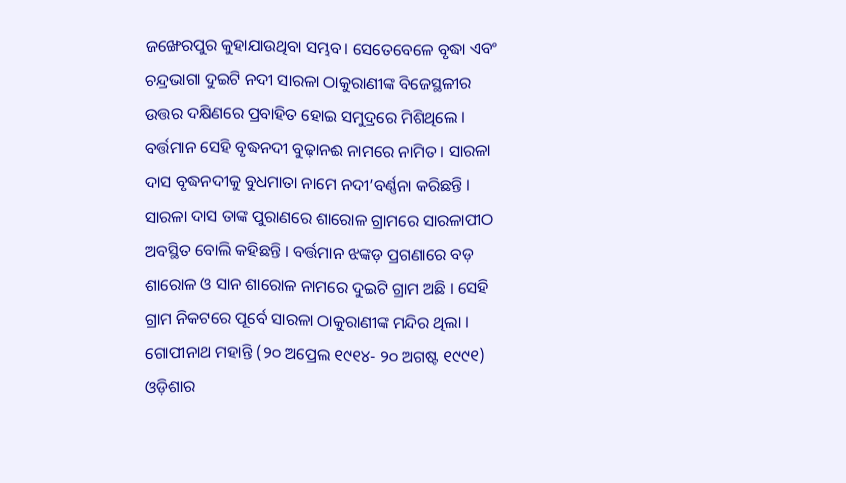ଜଙ୍ଖେରପୁର କୁହାଯାଉଥିବା ସମ୍ଭବ। ସେତେବେଳେ ବୃଦ୍ଧା ଏବଂ ଚନ୍ଦ୍ରଭାଗା ଦୁଇଟି ନଦୀ ସାରଳା ଠାକୁରାଣୀଙ୍କ ବିଜେସ୍ଥଳୀର ଉତ୍ତର ଦକ୍ଷିଣରେ ପ୍ରବାହିତ ହୋଇ ସମୁଦ୍ରରେ ମିଶିଥିଲେ । ବର୍ତ୍ତମାନ ସେହି ବୃଦ୍ଧନଦୀ ବୁଢ଼ାନଈ ନାମରେ ନାମିତ । ସାରଳା ଦାସ ବୃଦ୍ଧନଦୀକୁ ବୁଧମାତା ନାମେ ନଦୀ’ବର୍ଣ୍ଣନା କରିଛନ୍ତି । ସାରଳା ଦାସ ତାଙ୍କ ପୁରାଣରେ ଶାରୋଳ ଗ୍ରାମରେ ସାରଳାପୀଠ ଅବସ୍ଥିତ ବୋଲି କହିଛନ୍ତି । ବର୍ତ୍ତମାନ ଝଙ୍କଡ଼ ପ୍ରଗଣାରେ ବଡ଼ ଶାରୋଳ ଓ ସାନ ଶାରୋଳ ନାମରେ ଦୁଇଟି ଗ୍ରାମ ଅଛି । ସେହି ଗ୍ରାମ ନିକଟରେ ପୂର୍ବେ ସାରଳା ଠାକୁରାଣୀଙ୍କ ମନ୍ଦିର ଥିଲା ।
ଗୋପୀନାଥ ମହାନ୍ତି (୨୦ ଅପ୍ରେଲ ୧୯୧୪- ୨୦ ଅଗଷ୍ଟ ୧୯୯୧) ଓଡ଼ିଶାର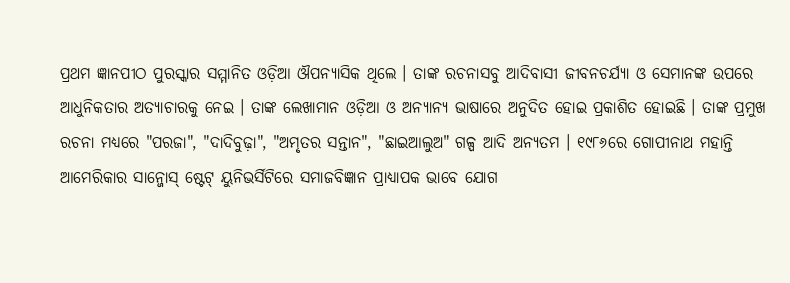ପ୍ରଥମ ଜ୍ଞାନପୀଠ ପୁରସ୍କାର ସମ୍ମାନିତ ଓଡ଼ିଆ ଔପନ୍ୟାସିକ ଥିଲେ । ତାଙ୍କ ରଚନାସବୁ ଆଦିବାସୀ ଜୀବନଚର୍ଯ୍ୟା ଓ ସେମାନଙ୍କ ଉପରେ ଆଧୁନିକତାର ଅତ୍ୟାଚାରକୁ ନେଇ । ତାଙ୍କ ଲେଖାମାନ ଓଡ଼ିଆ ଓ ଅନ୍ୟାନ୍ୟ ଭାଷାରେ ଅନୁଦିତ ହୋଇ ପ୍ରକାଶିତ ହୋଇଛି । ତାଙ୍କ ପ୍ରମୁଖ ରଚନା ମଧ୍ୟରେ "ପରଜା", "ଦାଦିବୁଢ଼ା", "ଅମୃତର ସନ୍ତାନ", "ଛାଇଆଲୁଅ" ଗଳ୍ପ ଆଦି ଅନ୍ୟତମ । ୧୯୮୬ରେ ଗୋପୀନାଥ ମହାନ୍ତି ଆମେରିକାର ସାନ୍ଜୋସ୍ ଷ୍ଟେଟ୍ ୟୁନିଭର୍ସିଟିରେ ସମାଜବିଜ୍ଞାନ ପ୍ରାଧ୍ୟାପକ ଭାବେ ଯୋଗ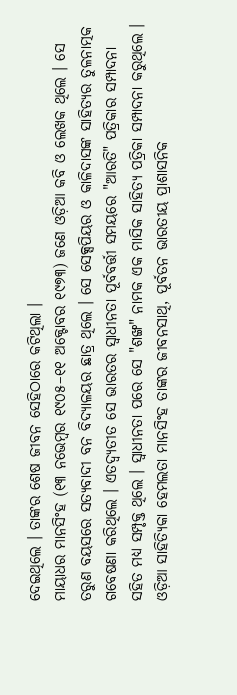ଦେଇଥିଲେ । ତାଙ୍କର ଶେଷ ଜୀବନ ସେହିଠାରେ କଟିଥିଲା ।
ମାୟାଧର ମାନସିଂହ (୧୩ ନଭେମ୍ବର ୧୯୦୫–୧୧ ଅକ୍ଟୋବର ୧୯୭୩) ଜଣେ ଓଡ଼ିଆ କବି ଓ ଲେଖକ ଥିଲେ । ସେ ତରୁଣ ବୟସରେ ସତ୍ୟବାଦୀ ବନ ବିଦ୍ୟାଳୟର ଛାତ୍ର ଥିଲେ । ସେ ସେକ୍ସପିୟର ଓ କାଳିଦାସଙ୍କ ସାହିତ୍ୟର ତୁଳନାତ୍ମକ ଗବେଷଣା କରିଥିଲେ । ଏତଦ୍ବ୍ୟତୀତ ସେ ଭାରତର ସ୍ୱାଧୀନତା ପୂର୍ବବର୍ତ୍ତୀ ସମୟରେ "ଆରତି" ପତ୍ରିକାର ସମ୍ପାଦନା ସହିତ ମଧ୍ୟ ସମ୍ପୃକ୍ତ ଥିଲେ । ସ୍ୱାଧୀନତା ପରେ ସେ "ଶଙ୍ଖ" ନାମକ ଏକ ମାସିକ ସାହିତ୍ୟ ପତ୍ରିକା ସମ୍ପାଦନା କରୁଥିଲେ । ଓଡ଼ିଆ ସାହିତ୍ୟିକା ହେମଲତା ମାନସିଂହ ତାଙ୍କର ଜୀବନସାଥି, ପୂର୍ବତନ ଭାରତୀୟ ପ୍ରାଶାସନିକ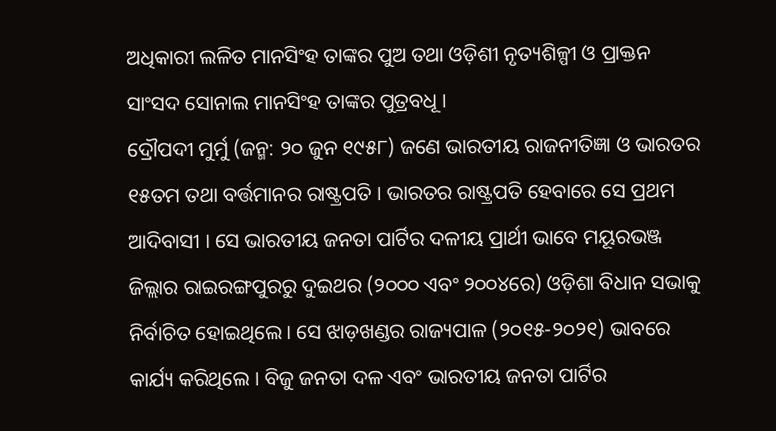ଅଧିକାରୀ ଲଳିତ ମାନସିଂହ ତାଙ୍କର ପୁଅ ତଥା ଓଡ଼ିଶୀ ନୃତ୍ୟଶିଳ୍ପୀ ଓ ପ୍ରାକ୍ତନ ସାଂସଦ ସୋନାଲ ମାନସିଂହ ତାଙ୍କର ପୁତ୍ରବଧୂ ।
ଦ୍ରୌପଦୀ ମୁର୍ମୁ (ଜନ୍ମ: ୨୦ ଜୁନ ୧୯୫୮) ଜଣେ ଭାରତୀୟ ରାଜନୀତିଜ୍ଞା ଓ ଭାରତର ୧୫ତମ ତଥା ବର୍ତ୍ତମାନର ରାଷ୍ଟ୍ରପତି । ଭାରତର ରାଷ୍ଟ୍ରପତି ହେବାରେ ସେ ପ୍ରଥମ ଆଦିବାସୀ । ସେ ଭାରତୀୟ ଜନତା ପାର୍ଟିର ଦଳୀୟ ପ୍ରାର୍ଥୀ ଭାବେ ମୟୂରଭଞ୍ଜ ଜିଲ୍ଲାର ରାଇରଙ୍ଗପୁରରୁ ଦୁଇଥର (୨୦୦୦ ଏବଂ ୨୦୦୪ରେ) ଓଡ଼ିଶା ବିଧାନ ସଭାକୁ ନିର୍ବାଚିତ ହୋଇଥିଲେ । ସେ ଝାଡ଼ଖଣ୍ଡର ରାଜ୍ୟପାଳ (୨୦୧୫-୨୦୨୧) ଭାବରେ କାର୍ଯ୍ୟ କରିଥିଲେ । ବିଜୁ ଜନତା ଦଳ ଏବଂ ଭାରତୀୟ ଜନତା ପାର୍ଟିର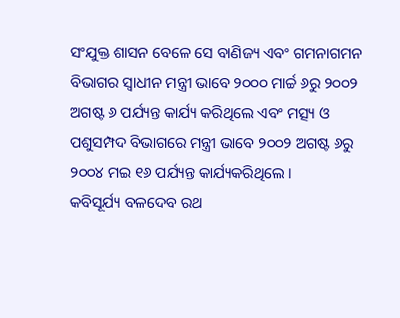ସଂଯୁକ୍ତ ଶାସନ ବେଳେ ସେ ବାଣିଜ୍ୟ ଏବଂ ଗମନାଗମନ ବିଭାଗର ସ୍ୱାଧୀନ ମନ୍ତ୍ରୀ ଭାବେ ୨୦୦୦ ମାର୍ଚ୍ଚ ୬ରୁ ୨୦୦୨ ଅଗଷ୍ଟ ୬ ପର୍ଯ୍ୟନ୍ତ କାର୍ଯ୍ୟ କରିଥିଲେ ଏବଂ ମତ୍ସ୍ୟ ଓ ପଶୁସମ୍ପଦ ବିଭାଗରେ ମନ୍ତ୍ରୀ ଭାବେ ୨୦୦୨ ଅଗଷ୍ଟ ୬ରୁ ୨୦୦୪ ମଇ ୧୬ ପର୍ଯ୍ୟନ୍ତ କାର୍ଯ୍ୟକରିଥିଲେ ।
କବିସୂର୍ଯ୍ୟ ବଳଦେବ ରଥ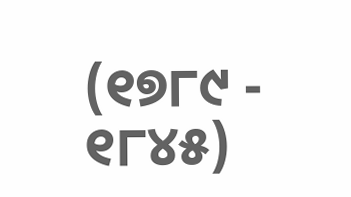(୧୭୮୯ - ୧୮୪୫)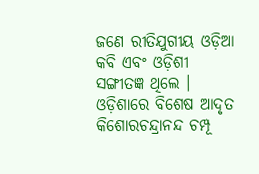ଜଣେ ରୀତିଯୁଗୀୟ ଓଡ଼ିଆ କବି ଏବଂ ଓଡ଼ିଶୀ ସଙ୍ଗୀତଜ୍ଞ ଥିଲେ । ଓଡ଼ିଶାରେ ବିଶେଷ ଆଦୃତ କିଶୋରଚନ୍ଦ୍ରାନନ୍ଦ ଚମ୍ପୂ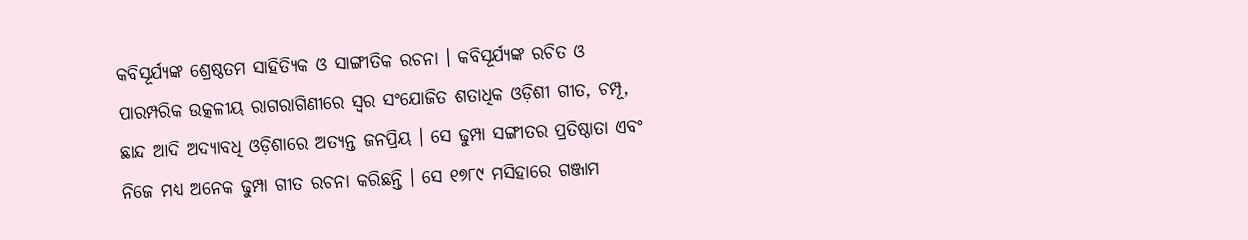କବିସୂର୍ଯ୍ୟଙ୍କ ଶ୍ରେଷ୍ଠତମ ସାହିତ୍ୟିକ ଓ ସାଙ୍ଗୀତିକ ରଚନା । କବିସୂର୍ଯ୍ୟଙ୍କ ରଚିତ ଓ ପାରମ୍ପରିକ ଉତ୍କଳୀୟ ରାଗରାଗିଣୀରେ ସ୍ୱର ସଂଯୋଜିତ ଶତାଧିକ ଓଡ଼ିଶୀ ଗୀତ, ଚମ୍ପୂ, ଛାନ୍ଦ ଆଦି ଅଦ୍ୟାବଧି ଓଡ଼ିଶାରେ ଅତ୍ୟନ୍ତ ଜନପ୍ରିୟ । ସେ ଢୁମ୍ପା ସଙ୍ଗୀତର ପ୍ରତିଷ୍ଠାତା ଏବଂ ନିଜେ ମଧ୍ୟ ଅନେକ ଢୁମ୍ପା ଗୀତ ରଚନା କରିଛନ୍ତି । ସେ ୧୭୮୯ ମସିହାରେ ଗଞ୍ଜାମ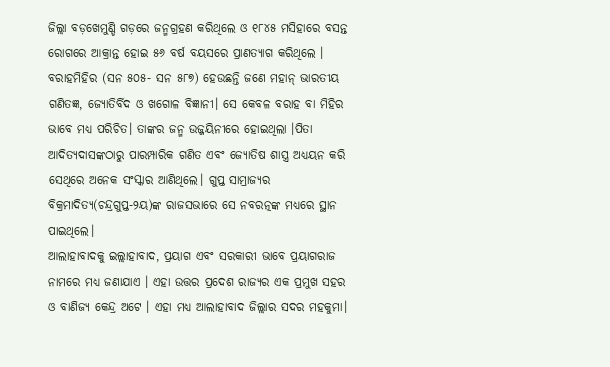ଜିଲ୍ଲା ବଡ଼ଖେମୁଣ୍ଡି ଗଡ଼ରେ ଜନ୍ମଗ୍ରହଣ କରିଥିଲେ ଓ ୧୮୪୫ ମସିହାରେ ବସନ୍ତ ରୋଗରେ ଆକ୍ରାନ୍ତ ହୋଇ ୫୬ ବର୍ଷ ବୟସରେ ପ୍ରାଣତ୍ୟାଗ କରିଥିଲେ ।
ବରାହମିହିର (ସନ ୫୦୫- ସନ ୫୮୭) ହେଉଛନ୍ତି ଜଣେ ମହାନ୍ ଭାରତୀୟ ଗଣିତଜ୍ଞ, ଜ୍ୟୋତିର୍ବିଦ ଓ ଖଗୋଳ ବିଜ୍ଞାନୀ। ସେ କେବଳ ବରାହ ବା ମିହିର ଭାବେ ମଧ୍ୟ ପରିଚିତ। ତାଙ୍କର ଜନ୍ମ ଉଜ୍ଜୟିନୀରେ ହୋଇଥିଲା ।ପିତା ଆଦିତ୍ୟଦାସଙ୍କଠାରୁ ପାରମ୍ପାରିକ ଗଣିତ ଏବଂ ଜ୍ୟୋତିଷ ଶାସ୍ତ୍ର ଅଧ୍ୟୟନ କରି ସେଥିରେ ଅନେକ ସଂସ୍କାର ଆଣିଥିଲେ। ଗୁପ୍ତ ସାମ୍ରାଜ୍ୟର ବିକ୍ରମାଦିତ୍ୟ(ଚନ୍ଦ୍ରଗୁପ୍ତ-୨ୟ)ଙ୍କ ରାଜସଭାରେ ସେ ନବରତ୍ନଙ୍କ ମଧ୍ୟରେ ସ୍ଥାନ ପାଇଥିଲେ।
ଆଲାହାବାଦକୁ ଇଲ୍ଲାହାବାଦ, ପ୍ରୟାଗ ଏବଂ ସରକାରୀ ଭାବେ ପ୍ରୟାଗରାଜ ନାମରେ ମଧ୍ୟ ଜଣାଯାଏ । ଏହା ଉତ୍ତର ପ୍ରଦେଶ ରାଜ୍ୟର ଏକ ପ୍ରମୁଖ ସହର ଓ ବାଣିଜ୍ୟ କେନ୍ଦ୍ର ଅଟେ । ଏହା ମଧ୍ୟ ଆଲାହାବାଦ ଜିଲ୍ଲାର ସଦର ମହକୁମା।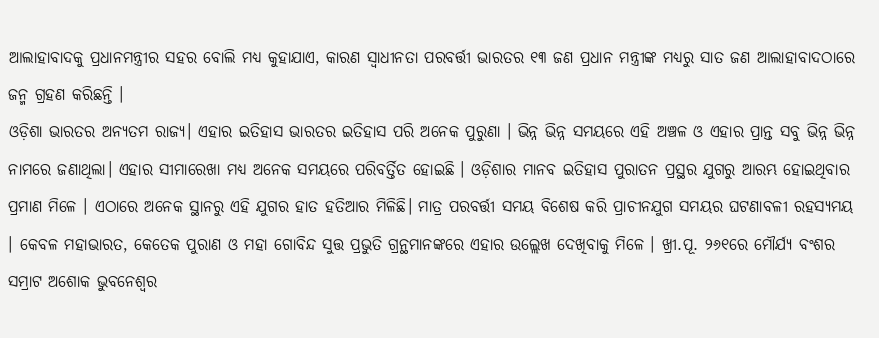ଆଲାହାବାଦକୁ ପ୍ରଧାନମନ୍ତ୍ରୀର ସହର ବୋଲି ମଧ୍ୟ କୁହାଯାଏ, କାରଣ ସ୍ୱାଧୀନତା ପରବର୍ତ୍ତୀ ଭାରତର ୧୩ ଜଣ ପ୍ରଧାନ ମନ୍ତ୍ରୀଙ୍କ ମଧ୍ୟରୁ ସାତ ଜଣ ଆଲାହାବାଦଠାରେ ଜନ୍ମ ଗ୍ରହଣ କରିଛନ୍ତି ।
ଓଡ଼ିଶା ଭାରତର ଅନ୍ୟତମ ରାଜ୍ୟ। ଏହାର ଇତିହାସ ଭାରତର ଇତିହାସ ପରି ଅନେକ ପୁରୁଣା । ଭିନ୍ନ ଭିନ୍ନ ସମୟରେ ଏହି ଅଞ୍ଚଳ ଓ ଏହାର ପ୍ରାନ୍ତ ସବୁ ଭିନ୍ନ ଭିନ୍ନ ନାମରେ ଜଣାଥିଲା। ଏହାର ସୀମାରେଖା ମଧ୍ୟ ଅନେକ ସମୟରେ ପରିବର୍ତ୍ତିତ ହୋଇଛି । ଓଡ଼ିଶାର ମାନବ ଇତିହାସ ପୁରାତନ ପ୍ରସ୍ଥର ଯୁଗରୁ ଆରମ୍ଭ ହୋଇଥିବାର ପ୍ରମାଣ ମିଳେ । ଏଠାରେ ଅନେକ ସ୍ଥାନରୁ ଏହି ଯୁଗର ହାତ ହତିଆର ମିଳିଛି। ମାତ୍ର ପରବର୍ତ୍ତୀ ସମୟ ବିଶେଷ କରି ପ୍ରାଚୀନଯୁଗ ସମୟର ଘଟଣାବଳୀ ରହସ୍ୟମୟ । କେବଳ ମହାଭାରତ, କେତେକ ପୁରାଣ ଓ ମହା ଗୋବିନ୍ଦ ସୁତ୍ତ ପ୍ରଭୁତି ଗ୍ରନ୍ଥମାନଙ୍କରେ ଏହାର ଉଲ୍ଲେଖ ଦେଖିବାକୁ ମିଳେ । ଖ୍ରୀ.ପୂ. ୨୬୧ରେ ମୌର୍ଯ୍ୟ ବଂଶର ସମ୍ରାଟ ଅଶୋକ ଭୁବନେଶ୍ୱର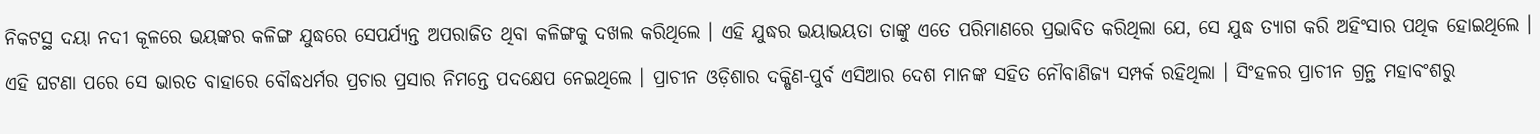ନିକଟସ୍ଥ ଦୟା ନଦୀ କୂଳରେ ଭୟଙ୍କର କଳିଙ୍ଗ ଯୁଦ୍ଧରେ ସେପର୍ଯ୍ୟନ୍ତ ଅପରାଜିତ ଥିବା କଳିଙ୍ଗକୁ ଦଖଲ କରିଥିଲେ । ଏହି ଯୁଦ୍ଧର ଭୟାଭୟତା ତାଙ୍କୁ ଏତେ ପରିମାଣରେ ପ୍ରଭାବିତ କରିଥିଲା ଯେ, ସେ ଯୁଦ୍ଧ ତ୍ୟାଗ କରି ଅହିଂସାର ପଥିକ ହୋଇଥିଲେ । ଏହି ଘଟଣା ପରେ ସେ ଭାରତ ବାହାରେ ବୌଦ୍ଧଧର୍ମର ପ୍ରଚାର ପ୍ରସାର ନିମନ୍ତେ ପଦକ୍ଷେପ ନେଇଥିଲେ । ପ୍ରାଚୀନ ଓଡ଼ିଶାର ଦକ୍ଷିଣ-ପୁର୍ବ ଏସିଆର ଦେଶ ମାନଙ୍କ ସହିତ ନୌବାଣିଜ୍ୟ ସମ୍ପର୍କ ରହିଥିଲା । ସିଂହଳର ପ୍ରାଚୀନ ଗ୍ରନ୍ଥ ମହାବଂଶରୁ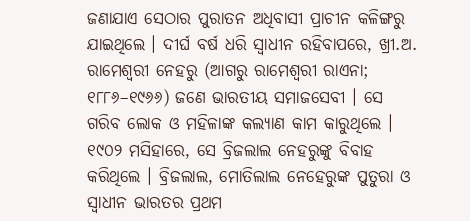ଜଣାଯାଏ ସେଠାର ପୁରାତନ ଅଧିବାସୀ ପ୍ରାଚୀନ କଳିଙ୍ଗରୁ ଯାଇଥିଲେ । ଦୀର୍ଘ ବର୍ଷ ଧରି ସ୍ୱାଧୀନ ରହିବାପରେ, ଖ୍ରୀ.ଅ.
ରାମେଶ୍ୱରୀ ନେହରୁ (ଆଗରୁ ରାମେଶ୍ୱରୀ ରାଏନା; ୧୮୮୬–୧୯୬୬) ଜଣେ ଭାରତୀୟ ସମାଜସେବୀ । ସେ ଗରିବ ଲୋକ ଓ ମହିଳାଙ୍କ କଲ୍ୟାଣ କାମ କାରୁଥିଲେ । ୧୯୦୨ ମସିହାରେ, ସେ ବ୍ରିଜଲାଲ ନେହରୁଙ୍କୁ ବିବାହ କରିଥିଲେ । ବ୍ରିଜଲାଲ, ମୋତିଲାଲ ନେହେରୁଙ୍କ ପୁତୁରା ଓ ସ୍ୱାଧୀନ ଭାରତର ପ୍ରଥମ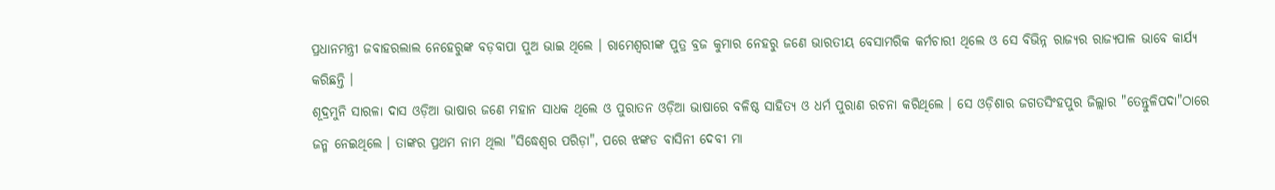ପ୍ରଧାନମନ୍ତ୍ରୀ ଜବାହରଲାଲ ନେହେରୁଙ୍କ ବଡ଼ବାପା ପୁଅ ଭାଇ ଥିଲେ । ରାମେଶ୍ୱରୀଙ୍କ ପୁତ୍ର ବ୍ରଜ କୁମାର ନେହରୁ ଜଣେ ଭାରତୀୟ ବେସାମରିକ କର୍ମଚାରୀ ଥିଲେ ଓ ସେ ବିଭିନ୍ନ ରାଜ୍ୟର ରାଜ୍ୟପାଳ ଭାବେ କାର୍ଯ୍ୟ କରିଛନ୍ତି ।
ଶୂଦ୍ରମୁନି ସାରଳା ଦାସ ଓଡ଼ିଆ ଭାଷାର ଜଣେ ମହାନ ସାଧକ ଥିଲେ ଓ ପୁରାତନ ଓଡ଼ିଆ ଭାଷାରେ ବଳିଷ୍ଠ ସାହିତ୍ୟ ଓ ଧର୍ମ ପୁରାଣ ରଚନା କରିଥିଲେ । ସେ ଓଡ଼ିଶାର ଜଗତସିଂହପୁର ଜିଲ୍ଲାର "ତେନ୍ତୁଳିପଦା"ଠାରେ ଜନ୍ମ ନେଇଥିଲେ । ତାଙ୍କର ପ୍ରଥମ ନାମ ଥିଲା "ସିଦ୍ଧେଶ୍ୱର ପରିଡ଼ା", ପରେ ଝଙ୍କଡ ବାସିନୀ ଦେବୀ ମା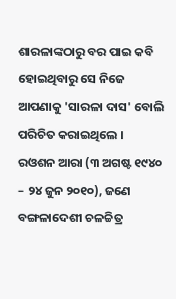ଶାରଳାଙ୍କଠାରୁ ବର ପାଇ କବି ହୋଇଥିବାରୁ ସେ ନିଜେ ଆପଣାକୁ 'ସାରଳା ଦାସ' ବୋଲି ପରିଚିତ କରାଇଥିଲେ ।
ରଓଶନ ଆରା (୩ ଅଗଷ୍ଟ ୧୯୪୦ – ୨୪ ଜୁନ ୨୦୧୦), ଜଣେ ବଙ୍ଗଳାଦେଶୀ ଚଳଚ୍ଚିତ୍ର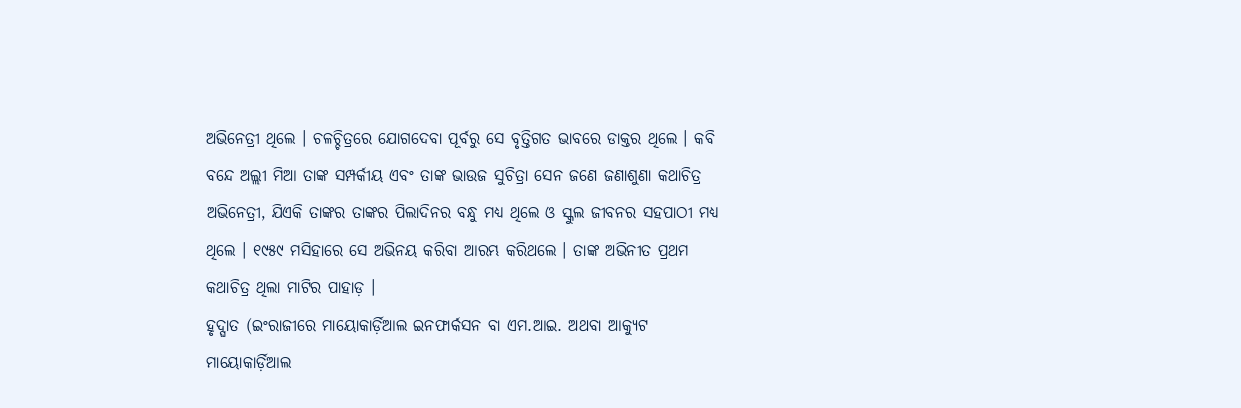ଅଭିନେତ୍ରୀ ଥିଲେ । ଚଳଚ୍ଚିତ୍ରରେ ଯୋଗଦେବା ପୂର୍ବରୁ ସେ ବୃତ୍ତିଗତ ଭାବରେ ଡାକ୍ତର ଥିଲେ । କବି ବନ୍ଦେ ଅଲ୍ଲୀ ମିଆ ତାଙ୍କ ସମ୍ପର୍କୀୟ ଏବଂ ତାଙ୍କ ଭାଉଜ ସୁଚିତ୍ରା ସେନ ଜଣେ ଜଣାଶୁଣା କଥାଚିତ୍ର ଅଭିନେତ୍ରୀ, ଯିଏକି ତାଙ୍କର ତାଙ୍କର ପିଲାଦିନର ବନ୍ଧୁ ମଧ୍ୟ ଥିଲେ ଓ ସ୍କୁଲ ଜୀବନର ସହପାଠୀ ମଧ୍ୟ ଥିଲେ । ୧୯୫୯ ମସିହାରେ ସେ ଅଭିନୟ କରିବା ଆରମ୍ଭ କରିଥଲେ । ତାଙ୍କ ଅଭିନୀତ ପ୍ରଥମ କଥାଚିତ୍ର ଥିଲା ମାଟିର ପାହାଡ଼ ।
ହୃଦ୍ଘାତ (ଇଂରାଜୀରେ ମାୟୋକାର୍ଡ଼ିଆଲ ଇନଫାର୍କସନ ବା ଏମ.ଆଇ. ଅଥବା ଆକ୍ୟୁଟ ମାୟୋକାର୍ଡ଼ିଆଲ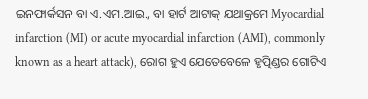ଇନଫାର୍କସନ ବା ଏ.ଏମ.ଆଇ., ବା ହାର୍ଟ ଆଟାକ୍ ଯଥାକ୍ରମେ Myocardial infarction (MI) or acute myocardial infarction (AMI), commonly known as a heart attack), ରୋଗ ହୁଏ ଯେତେବେଳେ ହୃତ୍ପିଣ୍ଡର ଗୋଟିଏ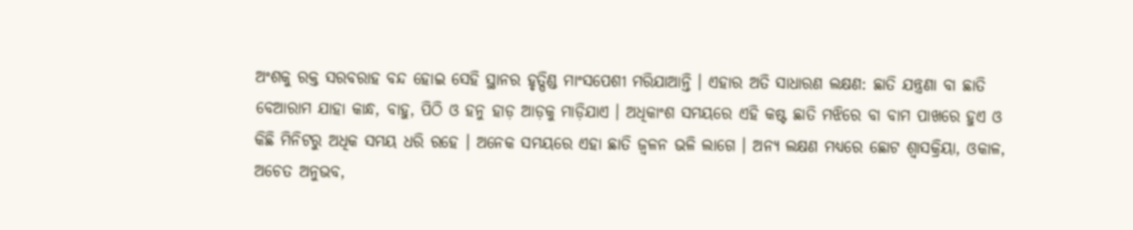ଅଂଶକୁ ରକ୍ତ ସରବରାହ ବନ୍ଦ ହୋଇ ସେହି ସ୍ଥାନର ହୃତ୍ପିଣ୍ଡ ମାଂସପେଶୀ ମରିଯାଆନ୍ତି । ଏହାର ଅତି ସାଧାରଣ ଲକ୍ଷଣ: ଛାତି ଯନ୍ତ୍ରଣା ବା ଛାତି ବେଆରାମ ଯାହା କାନ୍ଧ, ବାହୁ, ପିଠି ଓ ହନୁ ହାଡ଼ ଆଡ଼କୁ ମାଡ଼ିଯାଏ । ଅଧିକାଂଶ ସମୟରେ ଏହି କଷ୍ଟ ଛାତି ମଝିରେ ବା ବାମ ପାଖରେ ହୁଏ ଓ କିଛି ମିନିଟରୁ ଅଧିକ ସମୟ ଧରି ରହେ । ଅନେକ ସମୟରେ ଏହା ଛାତି ଜ୍ୱଳନ ଭଳି ଲାଗେ । ଅନ୍ୟ ଲକ୍ଷଣ ମଧ୍ୟରେ ଛୋଟ ଶ୍ୱାସକ୍ରିୟା, ଓକାଳ, ଅଚେତ ଅନୁଭବ,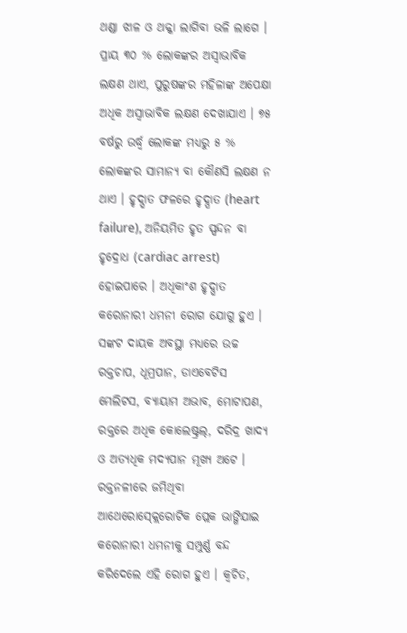ଥଣ୍ଡା ଝାଳ ଓ ଥକ୍କା ଲାଗିବା ଭଳି ଲାଗେ । ପ୍ରାୟ ୩୦ % ଲୋକଙ୍କର ଅସ୍ୱାଭାବିକ ଲକ୍ଷଣ ଥାଏ, ପୁରୁଷଙ୍କର ମହିଳାଙ୍କ ଅପେକ୍ଷା ଅଧିକ ଅସ୍ୱାଭାବିକ ଲକ୍ଷଣ ଦେଖାଯାଏ । ୭୫ ବର୍ଷରୁ ଉର୍ଦ୍ଧ୍ୱ ଲୋକଙ୍କ ମଧ୍ୟରୁ ୫ % ଲୋକଙ୍କର ସାମାନ୍ୟ ବା କୌଣସି ଲକ୍ଷଣ ନ ଥାଏ । ହୃଦ୍ଘାତ ଫଳରେ ହୃଦ୍ପାତ (heart failure), ଅନିୟମିତ ହୃତ ସ୍ପନ୍ଦନ ବା ହୃଦ୍ରୋଧ (cardiac arrest) ହୋଇପାରେ । ଅଧିକାଂଶ ହୃଦ୍ଘାତ କରୋନାରୀ ଧମନୀ ରୋଗ ଯୋଗୁ ହୁଏ । ସଙ୍କଟ ଦାୟକ ଅବସ୍ଥା ମଧ୍ୟରେ ଉଚ୍ଚ ରକ୍ତଚାପ, ଧୂମ୍ରପାନ, ଡାଏବେଟିସ ମେଲିଟସ, ବ୍ୟାୟାମ ଅଭାବ, ମୋଟାପଣ, ରକ୍ତରେ ଅଧିକ କୋଲେଷ୍ଟ୍ରଲ୍, ଦରିଦ୍ର ଖାଦ୍ୟ ଓ ଅତ୍ୟଧିକ ମଦ୍ୟପାନ ମୂଖ୍ୟ ଅଟେ । ରକ୍ତନଳୀରେ ଜମିଥିବା ଆଥେରୋସ୍କ୍ଲେରୋଟିକ ପ୍ଲେକ ଭାଙ୍ଗିଯାଇ କରୋନାରୀ ଧମନୀକୁ ସମ୍ପୁର୍ଣ୍ଣ ବନ୍ଦ କରିଦେଲେ ଏହି ରୋଗ ହୁଏ । କ୍ୱଚିତ,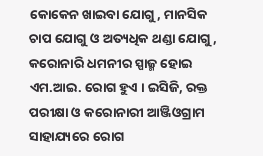କୋକେନ ଖାଇବା ଯୋଗୁ, ମାନସିକ ଚାପ ଯୋଗୁ ଓ ଅତ୍ୟଧିକ ଥଣ୍ଡା ଯୋଗୁ, କରୋନାରି ଧମନୀର ସ୍ପାଜ୍ମ ହୋଇ ଏମ.ଆଇ. ରୋଗ ହୁଏ । ଇସିଜି, ରକ୍ତ ପରୀକ୍ଷା ଓ କରୋନାରୀ ଆଞ୍ଜିଓଗ୍ରାମ ସାହାଯ୍ୟରେ ରୋଗ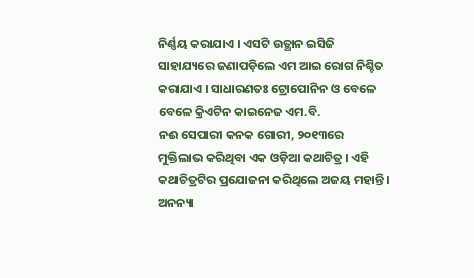ନିର୍ଣ୍ଣୟ କରାଯାଏ । ଏସଟି ଉତ୍ଥାନ ଇସିଜି ସାହାଯ୍ୟରେ ଜଣାପଡ଼ିଲେ ଏମ ଆଇ ରୋଗ ନିଶ୍ଚିତ କରାଯାଏ । ସାଧାରଣତଃ ଟ୍ରୋପୋନିନ ଓ ବେଳେ ବେଳେ କ୍ରିଏଟିନ କାଇନେଜ ଏମ.ବି.
ନଈ ସେପାରୀ କନକ ଗୋରୀ, ୨୦୧୩ରେ ମୁକ୍ତିଲାଭ କରିଥିବା ଏକ ଓଡ଼ିଆ କଥାଚିତ୍ର । ଏହି କଥାଚିତ୍ରଟିର ପ୍ରଯୋଜନା କରିଥିଲେ ଅଜୟ ମହାନ୍ତି । ଅନନ୍ୟା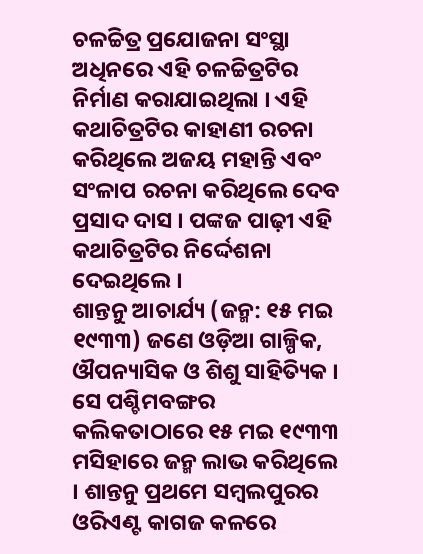ଚଳଚ୍ଚିତ୍ର ପ୍ରଯୋଜନା ସଂସ୍ଥା ଅଧିନରେ ଏହି ଚଳଚ୍ଚିତ୍ରଟିର ନିର୍ମାଣ କରାଯାଇଥିଲା । ଏହି କଥାଚିତ୍ରଟିର କାହାଣୀ ରଚନା କରିଥିଲେ ଅଜୟ ମହାନ୍ତି ଏବଂ ସଂଳାପ ରଚନା କରିଥିଲେ ଦେବ ପ୍ରସାଦ ଦାସ । ପଙ୍କଜ ପାଢ଼ୀ ଏହି କଥାଚିତ୍ରଟିର ନିର୍ଦ୍ଦେଶନା ଦେଇଥିଲେ ।
ଶାନ୍ତନୁ ଆଚାର୍ଯ୍ୟ (ଜନ୍ମ: ୧୫ ମଇ ୧୯୩୩) ଜଣେ ଓଡ଼ିଆ ଗାଳ୍ପିକ, ଔପନ୍ୟାସିକ ଓ ଶିଶୁ ସାହିତ୍ୟିକ । ସେ ପଶ୍ଚିମବଙ୍ଗର କଲିକତାଠାରେ ୧୫ ମଇ ୧୯୩୩ ମସିହାରେ ଜନ୍ମ ଲାଭ କରିଥିଲେ । ଶାନ୍ତନୁ ପ୍ରଥମେ ସମ୍ବଲପୁରର ଓରିଏଣ୍ଟ କାଗଜ କଳରେ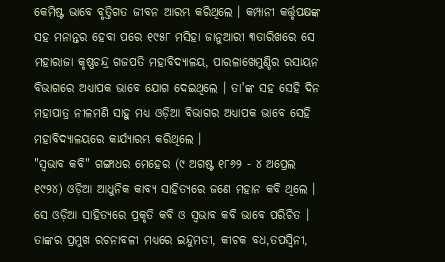କେମିଷ୍ଟ ଭାବେ ବୃତ୍ତିଗତ ଜୀବନ ଆରମ୍ଭ କରିଥିଲେ । କମ୍ପାନୀ କର୍ତ୍ତୃପକ୍ଷଙ୍କ ସହ ମନାନ୍ତର ହେବା ପରେ ୧୯୫୮ ମସିହା ଜାନୁଆରୀ ୩ତାରିଖରେ ସେ ମହାରାଜା କୃଷ୍ଣଚନ୍ଦ୍ର ଗଜପତି ମହାବିଦ୍ୟାଳୟ, ପାରଳାଖେମୁଣ୍ଡିର ରସାୟନ ବିଭାଗରେ ଅଧ୍ୟାପକ ଭାବେ ଯୋଗ ଦେଇଥିଲେ । ତା'ଙ୍କ ସହ ସେହି ଦିନ ମହାପାତ୍ର ନୀଳମଣି ସାହୁ ମଧ୍ୟ ଓଡ଼ିଆ ବିଭାଗର ଅଧ୍ୟାପକ ଭାବେ ସେହି ମହାବିଦ୍ୟାଳୟରେ କାର୍ଯ୍ୟାରମ୍ଭ କରିଥିଲେ ।
"ସ୍ୱଭାବ କବି" ଗଙ୍ଗାଧର ମେହେର (୯ ଅଗଷ୍ଟ ୧୮୬୨ - ୪ ଅପ୍ରେଲ ୧୯୨୪) ଓଡ଼ିଆ ଆଧୁନିକ କାବ୍ୟ ସାହିତ୍ୟରେ ଜଣେ ମହାନ କବି ଥିଲେ । ସେ ଓଡ଼ିଆ ସାହିତ୍ୟରେ ପ୍ରକୃତି କବି ଓ ସ୍ୱଭାବ କବି ଭାବେ ପରିଚିତ । ତାଙ୍କର ପ୍ରମୁଖ ରଚନାବଳୀ ମଧ୍ୟରେ ଇନ୍ଦୁମତୀ, କୀଚକ ବଧ,ତପସ୍ୱିନୀ,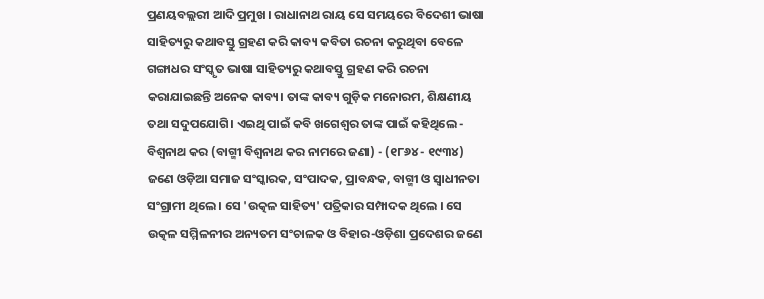ପ୍ରଣୟବଲ୍ଲରୀ ଆଦି ପ୍ରମୁଖ । ରାଧାନାଥ ରାୟ ସେ ସମୟରେ ବିଦେଶୀ ଭାଷା ସାହିତ୍ୟରୁ କଥାବସ୍ତୁ ଗ୍ରହଣ କରି କାବ୍ୟ କବିତା ରଚନା କରୁଥିବା ବେଳେ ଗଙ୍ଗାଧର ସଂସ୍କୃତ ଭାଷା ସାହିତ୍ୟରୁ କଥାବସ୍ତୁ ଗ୍ରହଣ କରି ରଚନା କରାଯାଇଛନ୍ତି ଅନେକ କାବ୍ୟ। ତାଙ୍କ କାବ୍ୟ ଗୁଡ଼ିକ ମନୋରମ, ଶିକ୍ଷଣୀୟ ତଥା ସଦୁପଯୋଗି। ଏଇଥି ପାଇଁ କବି ଖଗେଶ୍ବର ତାଙ୍କ ପାଇଁ କହିଥିଲେ -
ବିଶ୍ୱନାଥ କର (ବାଗ୍ମୀ ବିଶ୍ୱନାଥ କର ନାମରେ ଜଣା) - (୧୮୬୪ - ୧୯୩୪) ଜଣେ ଓଡ଼ିଆ ସମାଜ ସଂସ୍କାରକ, ସଂପାଦକ, ପ୍ରାବନ୍ଧକ, ବାଗ୍ମୀ ଓ ସ୍ୱାଧୀନତା ସଂଗ୍ରାମୀ ଥିଲେ । ସେ 'ଉତ୍କଳ ସାହିତ୍ୟ' ପତ୍ରିକାର ସମ୍ପାଦକ ଥିଲେ । ସେ ଉତ୍କଳ ସମ୍ମିଳନୀର ଅନ୍ୟତମ ସଂଚାଳକ ଓ ବିହାର-ଓଡ଼ିଶା ପ୍ରଦେଶର ଜଣେ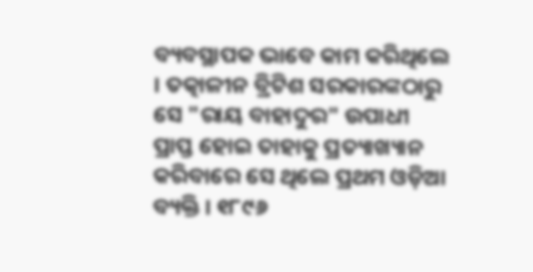ବ୍ୟବସ୍ଥାପକ ଭାବେ କାମ କରିଥିଲେ । ତତ୍କାଳୀନ ବ୍ରିଟିଶ ସରକାରଙ୍କଠାରୁ ସେ "ରାୟ ବାହାଦୁର" ଉପାଧୀ ପ୍ରାପ୍ତ ହୋଇ ତାହାକୁ ପ୍ରତ୍ୟାଖ୍ୟାନ କରିବାରେ ସେ ଥିଲେ ପ୍ରଥମ ଓଡ଼ିଆ ବ୍ୟକ୍ତି । ୧୮୯୬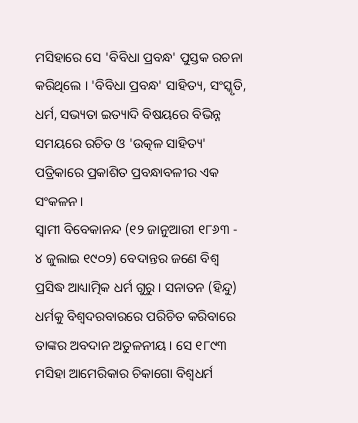ମସିହାରେ ସେ 'ବିବିଧା ପ୍ରବନ୍ଧ' ପୁସ୍ତକ ରଚନା କରିଥିଲେ । 'ବିବିଧା ପ୍ରବନ୍ଧ' ସାହିତ୍ୟ, ସଂସ୍କୃତି, ଧର୍ମ, ସଭ୍ୟତା ଇତ୍ୟାଦି ବିଷୟରେ ବିଭିନ୍ନ ସମୟରେ ରଚିତ ଓ 'ଉତ୍କଳ ସାହିତ୍ୟ' ପତ୍ରିକାରେ ପ୍ରକାଶିତ ପ୍ରବନ୍ଧାବଳୀର ଏକ ସଂକଳନ ।
ସ୍ୱାମୀ ବିବେକାନନ୍ଦ (୧୨ ଜାନୁଆରୀ ୧୮୬୩ - ୪ ଜୁଲାଇ ୧୯୦୨) ବେଦାନ୍ତର ଜଣେ ବିଶ୍ୱ ପ୍ରସିଦ୍ଧ ଆଧ୍ୟାତ୍ମିକ ଧର୍ମ ଗୁରୁ । ସନାତନ (ହିନ୍ଦୁ) ଧର୍ମକୁ ବିଶ୍ୱଦରବାରରେ ପରିଚିତ କରିବାରେ ତାଙ୍କର ଅବଦାନ ଅତୁଳନୀୟ । ସେ ୧୮୯୩ ମସିହା ଆମେରିକାର ଚିକାଗୋ ବିଶ୍ୱଧର୍ମ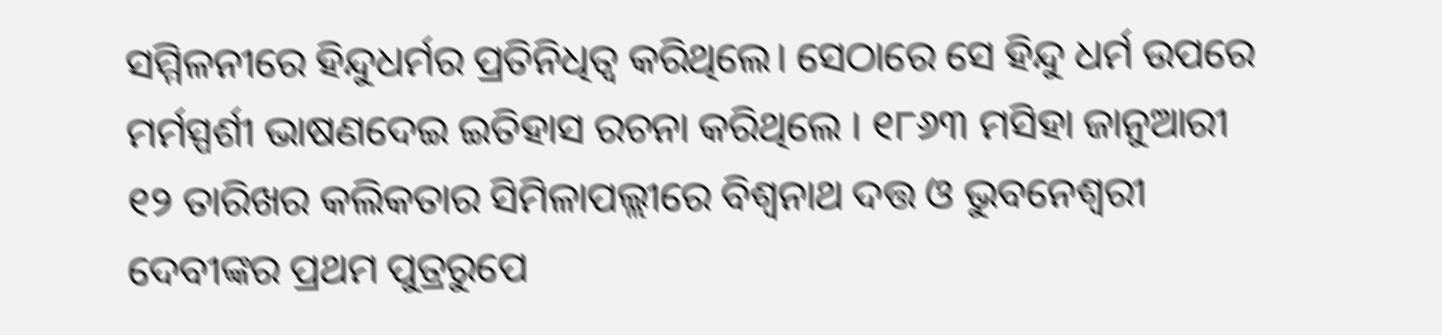ସମ୍ମିଳନୀରେ ହିନ୍ଦୁଧର୍ମର ପ୍ରତିନିଧିତ୍ୱ କରିଥିଲେ। ସେଠାରେ ସେ ହିନ୍ଦୁ ଧର୍ମ ଉପରେ ମର୍ମସ୍ପର୍ଶୀ ଭାଷଣଦେଇ ଇତିହାସ ରଚନା କରିଥିଲେ । ୧୮୬୩ ମସିହା ଜାନୁଆରୀ ୧୨ ତାରିଖର କଲିକତାର ସିମିଳାପଲ୍ଲୀରେ ବିଶ୍ୱନାଥ ଦତ୍ତ ଓ ଭୁବନେଶ୍ୱରୀ ଦେବୀଙ୍କର ପ୍ରଥମ ପୁତ୍ରରୁପେ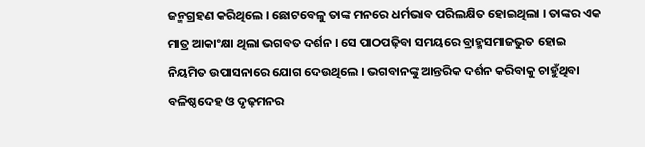ଜନ୍ମଗ୍ରହଣ କରିଥିଲେ । ଛୋଟବେଳୁ ତାଙ୍କ ମନରେ ଧର୍ମଭାବ ପରିଲକ୍ଷିତ ହୋଇଥିଲା । ତାଙ୍କର ଏକ ମାତ୍ର ଆକାଂକ୍ଷା ଥିଲା ଭଗବତ ଦର୍ଶନ । ସେ ପାଠପଢ଼ିବା ସମୟରେ ବ୍ରାହ୍ମସମାଜଭୁତ ହୋଇ ନିୟମିତ ଉପାସନାରେ ଯୋଗ ଦେଉଥିଲେ । ଭଗବାନଙ୍କୁ ଆନ୍ତରିକ ଦର୍ଶନ କରିବାକୁ ଚାହୁଁଥିବା ବଳିଷ୍ଠଦେହ ଓ ଦୃଢ଼ମନର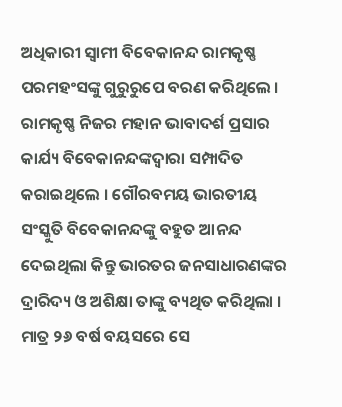ଅଧିକାରୀ ସ୍ୱାମୀ ବିବେକାନନ୍ଦ ରାମକୃଷ୍ଣ ପରମହଂସଙ୍କୁ ଗୁରୁରୁପେ ବରଣ କରିଥିଲେ । ରାମକୃଷ୍ଣ ନିଜର ମହାନ ଭାବାଦର୍ଶ ପ୍ରସାର କାର୍ଯ୍ୟ ବିବେକାନନ୍ଦଙ୍କଦ୍ୱାରା ସମ୍ପାଦିତ କରାଇଥିଲେ । ଗୌରବମୟ ଭାରତୀୟ ସଂସ୍କୁତି ବିବେକାନନ୍ଦଙ୍କୁ ବହୁତ ଆନନ୍ଦ ଦେଇଥିଲା କିନ୍ତୁ ଭାରତର ଜନସାଧାରଣଙ୍କର ଦ୍ରାରିଦ୍ୟ ଓ ଅଶିକ୍ଷା ତାଙ୍କୁ ବ୍ୟଥିତ କରିଥିଲା । ମାତ୍ର ୨୬ ବର୍ଷ ବୟସରେ ସେ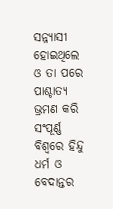ସନ୍ନ୍ୟାସୀ ହୋଇଥିଲେ ଓ ତା ପରେ ପାଶ୍ଚାତ୍ୟ ଭ୍ରମଣ କରି ସଂପୂର୍ଣ୍ଣ ବିଶ୍ୱରେ ହିନ୍ଦୁ ଧର୍ମ ଓ ବେଦାନ୍ତର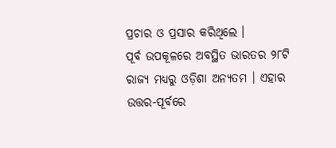ପ୍ରଚାର ଓ ପ୍ରସାର କରିଥିଲେ ।
ପୂର୍ବ ଉପକୂଳରେ ଅବସ୍ଥିତ ଭାରତର ୨୮ଟି ରାଜ୍ୟ ମଧ୍ୟରୁ ଓଡ଼ିଶା ଅନ୍ୟତମ । ଏହାର ଉତ୍ତର-ପୂର୍ବରେ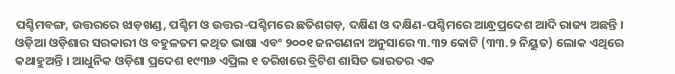ପଶ୍ଚିମବଙ୍ଗ, ଉତ୍ତରରେ ଝାଡ଼ଖଣ୍ଡ, ପଶ୍ଚିମ ଓ ଉତ୍ତର-ପଶ୍ଚିମରେ ଛତିଶଗଡ଼, ଦକ୍ଷିଣ ଓ ଦକ୍ଷିଣ-ପଶ୍ଚିମରେ ଆନ୍ଧ୍ରପ୍ରଦେଶ ଆଦି ରାଜ୍ୟ ଅଛନ୍ତି । ଓଡ଼ିଆ ଓଡ଼ିଶାର ସରକାରୀ ଓ ବହୁଳତମ କଥିତ ଭାଷା ଏବଂ ୨୦୦୧ ଜନଗଣନା ଅନୁସାରେ ୩.୩୨ କୋଟି (୩୩.୨ ନିୟୁତ) ଲୋକ ଏଥିରେ କଥାହୁଅନ୍ତି । ଆଧୁନିକ ଓଡ଼ିଶା ପ୍ରଦେଶ ୧୯୩୬ ଏପ୍ରିଲ ୧ ତରିଖରେ ବ୍ରିଟିଶ ଶାସିତ ଭାରତର ଏକ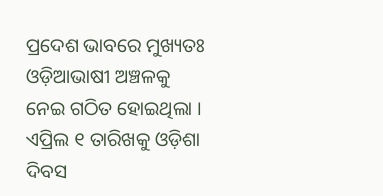ପ୍ରଦେଶ ଭାବରେ ମୁଖ୍ୟତଃ ଓଡ଼ିଆଭାଷୀ ଅଞ୍ଚଳକୁ ନେଇ ଗଠିତ ହୋଇଥିଲା । ଏପ୍ରିଲ ୧ ତାରିଖକୁ ଓଡ଼ିଶା ଦିବସ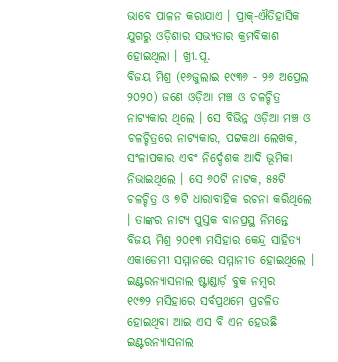ଭାବେ ପାଳନ କରାଯାଏ । ପ୍ରାକ୍-ଐତିହାସିକ ଯୁଗରୁ ଓଡ଼ିଶାର ସଭ୍ୟତାର କ୍ରମବିକାଶ ହୋଇଥିଲା । ଖ୍ରୀ.ପୂ.
ବିଜୟ ମିଶ୍ର (୧୬ଜୁଲାଇ ୧୯୩୬ - ୨୬ ଅପ୍ରେଲ ୨୦୨୦) ଜଣେ ଓଡ଼ିଆ ମଞ୍ଚ ଓ ଚଳଚ୍ଚିତ୍ର ନାଟ୍ୟକାର ଥିଲେ । ସେ ବିଭିନ୍ନ ଓଡ଼ିଆ ମଞ୍ଚ ଓ ଚଳଚ୍ଚିତ୍ରରେ ନାଟ୍ୟକାର, ପଟ୍ଟକଥା ଲେଖକ, ସଂଳାପକାର ଏବଂ ନିର୍ଦ୍ଦେଶକ ଆଦି ଭୂମିକା ନିଭାଇଥିଲେ । ସେ ୬୦ଟି ନାଟକ, ୫୫ଟି ଚଳଚ୍ଚିତ୍ର ଓ ୭ଟି ଧାରାବାହିକ ରଚନା କରିଥିଲେ । ତାଙ୍କର ନାଟ୍ୟ ପୁସ୍ତକ ବାନପ୍ରସ୍ଥ ନିମନ୍ତେ ବିଜୟ ମିଶ୍ର ୨୦୧୩ ମସିହାର କେନ୍ଦ୍ର ସାହିତ୍ୟ ଏକାଡେମୀ ସମ୍ମାନରେ ସମ୍ମାନୀତ ହୋଇଥିଲେ ।
ଇଣ୍ଟରନ୍ୟାସନାଲ ଷ୍ଟାଣ୍ଡାର୍ଡ଼ ବୁକ ନମ୍ବର
୧୯୭୨ ମସିହାରେ ସର୍ବପ୍ରଥମେ ପ୍ରଚଳିତ ହୋଇଥିବା ଆଇ ଏସ ବି ଏନ ହେଉଛି ଇଣ୍ଟରନ୍ୟାସନାଲ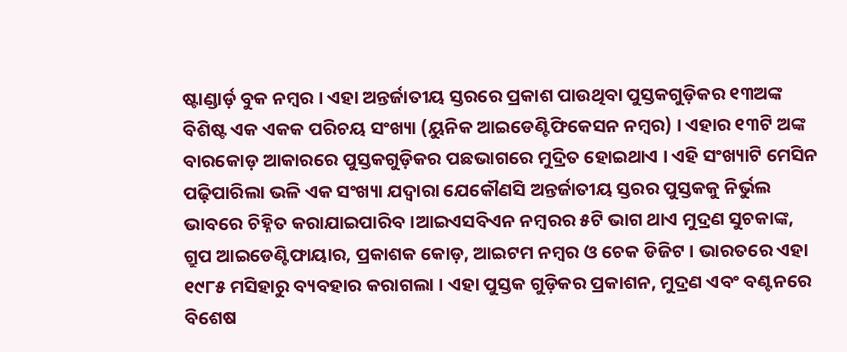ଷ୍ଟାଣ୍ଡାର୍ଡ଼ ବୁକ ନମ୍ବର । ଏହା ଅନ୍ତର୍ଜାତୀୟ ସ୍ତରରେ ପ୍ରକାଶ ପାଉଥିବା ପୁସ୍ତକଗୁଡ଼ିକର ୧୩ଅଙ୍କ ବିଶିଷ୍ଟ ଏକ ଏକକ ପରିଚୟ ସଂଖ୍ୟା (ୟୁନିକ ଆଇଡେଣ୍ଟିଫିକେସନ ନମ୍ବର) । ଏହାର ୧୩ଟି ଅଙ୍କ ବାରକୋଡ଼ ଆକାରରେ ପୁସ୍ତକଗୁଡ଼ିକର ପଛଭାଗରେ ମୁଦ୍ରିତ ହୋଇଥାଏ । ଏହି ସଂଖ୍ୟାଟି ମେସିନ ପଢ଼ିପାରିଲା ଭଳି ଏକ ସଂଖ୍ୟା ଯଦ୍ୱାରା ଯେକୌଣସି ଅନ୍ତର୍ଜାତୀୟ ସ୍ତରର ପୁସ୍ତକକୁ ନିର୍ଭୁଲ ଭାବରେ ଚିହ୍ନିତ କରାଯାଇପାରିବ ।ଆଇଏସବିଏନ ନମ୍ବରର ୫ଟି ଭାଗ ଥାଏ ମୁଦ୍ରଣ ସୁଚକାଙ୍କ, ଗ୍ରୁପ ଆଇଡେଣ୍ଟିଫାୟାର, ପ୍ରକାଶକ କୋଡ଼, ଆଇଟମ ନମ୍ବର ଓ ଚେକ ଡିଜିଟ । ଭାରତରେ ଏହା ୧୯୮୫ ମସିହାରୁ ବ୍ୟବହାର କରାଗଲା । ଏହା ପୁସ୍ତକ ଗୁଡ଼ିକର ପ୍ରକାଶନ, ମୁଦ୍ରଣ ଏବଂ ବଣ୍ଟନରେ ବିଶେଷ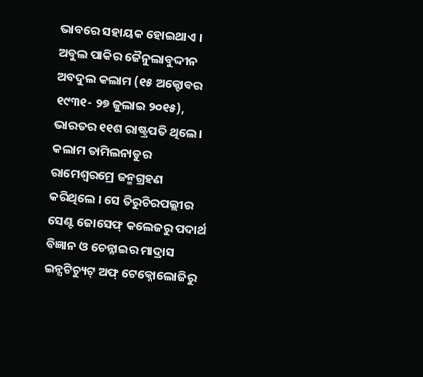ଭାବରେ ସହାୟକ ହୋଇଥାଏ ।
ଅବୁଲ ପାକିର ଜୈନୁଲାବୁଦ୍ଦୀନ ଅବଦୁଲ କଲାମ (୧୫ ଅକ୍ଟୋବର ୧୯୩୧- ୨୭ ଜୁଲାଇ ୨୦୧୫), ଭାରତର ୧୧ଶ ରାଷ୍ଟ୍ରପତି ଥିଲେ । କଲାମ ତାମିଲନାଡୁର ରାମେଶ୍ୱରମ୍ରେ ଜନ୍ମଗ୍ରହଣ କରିଥିଲେ । ସେ ତିରୁଚିରପଲ୍ଲୀର ସେଣ୍ଟ ଜୋସେଫ୍ କଲେଜରୁ ପଦାର୍ଥ ବିଜ୍ଞାନ ଓ ଚେନ୍ନାଇର ମାଦ୍ରାସ ଇନ୍ସଟିଚ୍ୟୁଟ୍ ଅଫ୍ ଟେକ୍ନୋଲୋଜିରୁ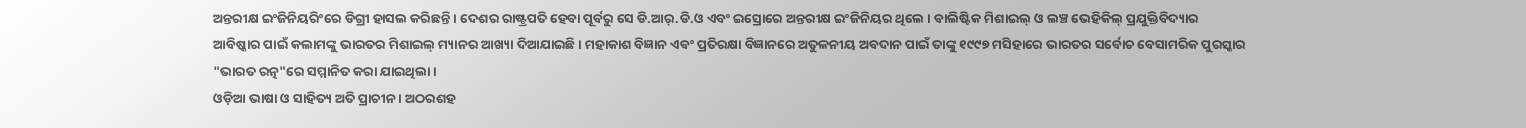ଅନ୍ତରୀକ୍ଷ ଇଂଜିନିୟରିଂରେ ଡିଗ୍ରୀ ହାସଲ କରିଛନ୍ତି । ଦେଶର ରାଷ୍ଟ୍ରପତି ହେବା ପୂର୍ବରୁ ସେ ଡି.ଆର୍.ଡି.ଓ ଏବଂ ଇସ୍ରୋରେ ଅନ୍ତରୀକ୍ଷ ଇଂଜିନିୟର ଥିଲେ । ବାଲିଷ୍ଟିକ ମିଶାଇଲ୍ ଓ ଲଞ୍ଚ ଭେହିକିଲ୍ ପ୍ରଯୁକ୍ତିବିଦ୍ୟାର ଆବିଷ୍କାର ପାଇଁ କଲାମଙ୍କୁ ଭାରତର ମିଶାଇଲ୍ ମ୍ୟାନର ଆଖ୍ୟା ଦିଆଯାଇଛି । ମହାକାଶ ବିଜ୍ଞାନ ଏବଂ ପ୍ରତିରକ୍ଷା ବିଜ୍ଞାନରେ ଅତୁଳନୀୟ ଅବଦାନ ପାଇଁ ତାଙ୍କୁ ୧୯୯୭ ମସିହାରେ ଭାରତର ସର୍ବୋଚ ବେସାମରିକ ପୁରସ୍କାର "ଭାରତ ରତ୍ନ"ରେ ସମ୍ମାନିତ କରା ଯାଇଥିଲା ।
ଓଡ଼ିଆ ଭାଷା ଓ ସାହିତ୍ୟ ଅତି ପ୍ରାଚୀନ । ଅଠରଶହ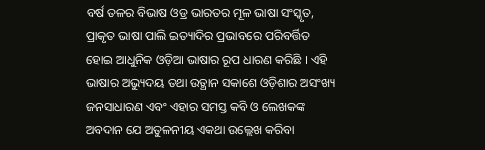ବର୍ଷ ତଳର ବିଭାଷ ଓଡ୍ର ଭାରତର ମୂଳ ଭାଷା ସଂସ୍କୃତ, ପ୍ରାକୃତ ଭାଷା ପାଲି ଇତ୍ୟାଦିର ପ୍ରଭାବରେ ପରିବର୍ତ୍ତିତ ହୋଇ ଆଧୁନିକ ଓଡ଼ିଆ ଭାଷାର ରୂପ ଧାରଣ କରିଛି । ଏହି ଭାଷାର ଅଭ୍ୟୁଦୟ ତଥା ଉତ୍ଥାନ ସକାଶେ ଓଡ଼ିଶାର ଅସଂଖ୍ୟ ଜନସାଧାରଣ ଏବଂ ଏହାର ସମସ୍ତ କବି ଓ ଲେଖକଙ୍କ ଅବଦାନ ଯେ ଅତୁଳନୀୟ ଏକଥା ଉଲ୍ଲେଖ କରିବା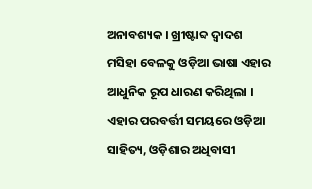ଅନାବଶ୍ୟକ । ଖ୍ରୀଷ୍ଟାବ୍ଦ ଦ୍ୱାଦଶ ମସିହା ବେଳକୁ ଓଡ଼ିଆ ଭାଷା ଏହାର ଆଧୁନିକ ରୂପ ଧାରଣ କରିଥିଲା । ଏହାର ପରବର୍ତ୍ତୀ ସମୟରେ ଓଡ଼ିଆ ସାହିତ୍ୟ, ଓଡ଼ିଶାର ଅଧିବାସୀ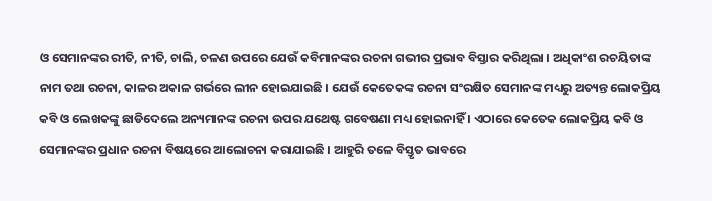ଓ ସେମାନଙ୍କର ରୀତି, ନୀତି, ଚାଲି, ଚଳଣ ଉପରେ ଯେଉଁ କବିମାନଙ୍କର ରଚନା ଗଭୀର ପ୍ରଭାବ ବିସ୍ତାର କରିଥିଲା । ଅଧିକାଂଶ ରଚୟିତାଙ୍କ ନାମ ତଥା ରଚନା, କାଳର ଅକାଳ ଗର୍ଭରେ ଲୀନ ହୋଇଯାଇଛି । ଯେଉଁ କେତେକଙ୍କ ରଚନା ସଂରକ୍ଷିତ ସେମାନଙ୍କ ମଧ୍ୟରୁ ଅତ୍ୟନ୍ତ ଲୋକପ୍ରିୟ କବି ଓ ଲେଖକଙ୍କୁ ଛାଡିଦେଲେ ଅନ୍ୟମାନଙ୍କ ରଚନା ଉପର ଯଥେଷ୍ଟ ଗବେଷଣା ମଧ୍ୟ ହୋଇନାହିଁ । ଏଠାରେ କେତେକ ଲୋକପ୍ରିୟ କବି ଓ ସେମାନଙ୍କର ପ୍ରଧାନ ରଚନା ବିଷୟରେ ଆଲୋଚନା କରାଯାଇଛି । ଆହୁରି ତଳେ ବିସ୍ତୃତ ଭାବରେ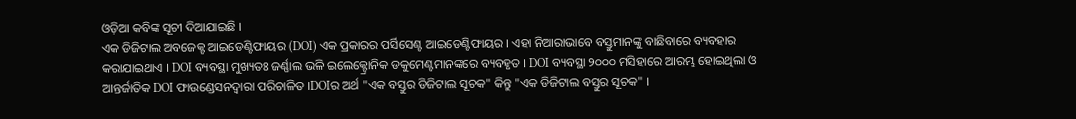ଓଡ଼ିଆ କବିଙ୍କ ସୂଚୀ ଦିଆଯାଇଛି ।
ଏକ ଡିଜିଟାଲ ଅବଜେକ୍ଟ ଆଇଡେଣ୍ଟିଫାୟର (DOI) ଏକ ପ୍ରକାରର ପର୍ସିସେଣ୍ଟ ଆଇଡେଣ୍ଟିଫାୟର । ଏହା ନିଆରାଭାବେ ବସ୍ତୁମାନଙ୍କୁ ବାଛିବାରେ ବ୍ୟବହାର କରାଯାଇଥାଏ । DOI ବ୍ୟବସ୍ଥା ମୁଖ୍ୟତଃ ଜର୍ଣ୍ଣାଲ ଭଳି ଇଲେକ୍ଟ୍ରୋନିକ ଡକୁମେଣ୍ଟମାନଙ୍କରେ ବ୍ୟବହୃତ । DOI ବ୍ୟବସ୍ଥା ୨୦୦୦ ମସିହାରେ ଆରମ୍ଭ ହୋଇଥିଲା ଓ ଆନ୍ତର୍ଜାତିକ DOI ଫାଉଣ୍ଡେସନଦ୍ୱାରା ପରିଚାଳିତ ।DOIର ଅର୍ଥ "ଏକ ବସ୍ତୁର ଡିଜିଟାଲ ସୂଚକ" କିନ୍ତୁ "ଏକ ଡିଜିଟାଲ ବସ୍ତୁର ସୂଚକ" ।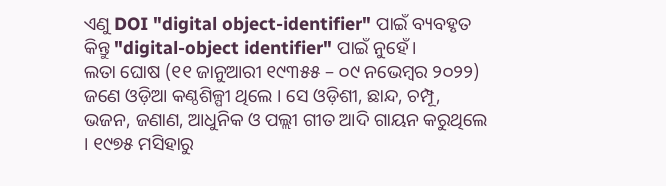ଏଣୁ DOI "digital object-identifier" ପାଇଁ ବ୍ୟବହୃତ କିନ୍ତୁ "digital-object identifier" ପାଇଁ ନୁହେଁ।
ଲତା ଘୋଷ (୧୧ ଜାନୁଆରୀ ୧୯୩୫୫ – ୦୯ ନଭେମ୍ବର ୨୦୨୨) ଜଣେ ଓଡ଼ିଆ କଣ୍ଠଶିଳ୍ପୀ ଥିଲେ । ସେ ଓଡ଼ିଶୀ, ଛାନ୍ଦ, ଚମ୍ପୂ, ଭଜନ, ଜଣାଣ, ଆଧୁନିକ ଓ ପଲ୍ଲୀ ଗୀତ ଆଦି ଗାୟନ କରୁଥିଲେ । ୧୯୭୫ ମସିହାରୁ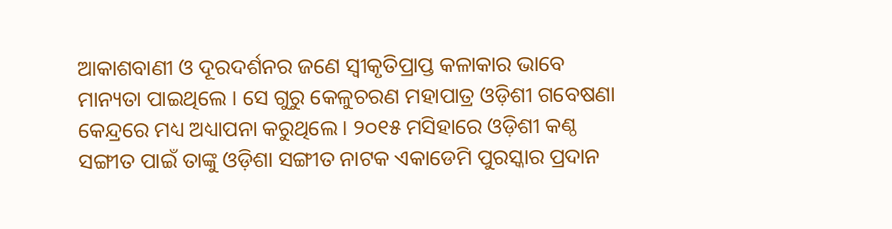ଆକାଶବାଣୀ ଓ ଦୂରଦର୍ଶନର ଜଣେ ସ୍ୱୀକୃତିପ୍ରାପ୍ତ କଳାକାର ଭାବେ ମାନ୍ୟତା ପାଇଥିଲେ । ସେ ଗୁରୁ କେଳୁଚରଣ ମହାପାତ୍ର ଓଡ଼ିଶୀ ଗବେଷଣା କେନ୍ଦ୍ରରେ ମଧ୍ୟ ଅଧ୍ୟାପନା କରୁଥିଲେ । ୨୦୧୫ ମସିହାରେ ଓଡ଼ିଶୀ କଣ୍ଠ ସଙ୍ଗୀତ ପାଇଁ ତାଙ୍କୁ ଓଡ଼ିଶା ସଙ୍ଗୀତ ନାଟକ ଏକାଡେମି ପୁରସ୍କାର ପ୍ରଦାନ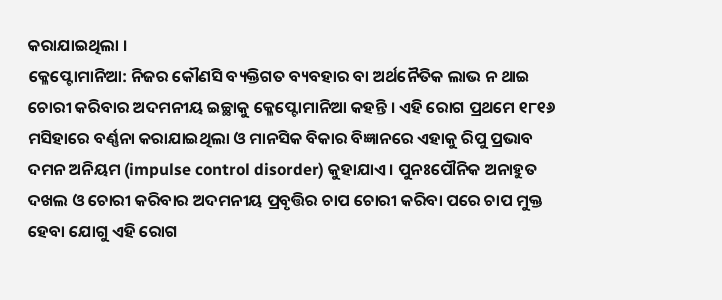କରାଯାଇଥିଲା ।
କ୍ଳେପ୍ଟୋମାନିଆ: ନିଜର କୌଣସି ବ୍ୟକ୍ତିଗତ ବ୍ୟବହାର ବା ଅର୍ଥନୈତିକ ଲାଭ ନ ଥାଇ ଚୋରୀ କରିବାର ଅଦମନୀୟ ଇଚ୍ଛାକୁ କ୍ଳେପ୍ଟୋମାନିଆ କହନ୍ତି । ଏହି ରୋଗ ପ୍ରଥମେ ୧୮୧୬ ମସିହାରେ ବର୍ଣ୍ଣନା କରାଯାଇଥିଲା ଓ ମାନସିକ ବିକାର ବିଜ୍ଞାନରେ ଏହାକୁ ରିପୁ ପ୍ରଭାବ ଦମନ ଅନିୟମ (impulse control disorder) କୁହାଯାଏ । ପୁନଃପୌନିକ ଅନାହୁତ ଦଖଲ ଓ ଚୋରୀ କରିବାର ଅଦମନୀୟ ପ୍ରବୃତ୍ତିର ଚାପ ଚୋରୀ କରିବା ପରେ ଚାପ ମୁକ୍ତ ହେବା ଯୋଗୁ ଏହି ରୋଗ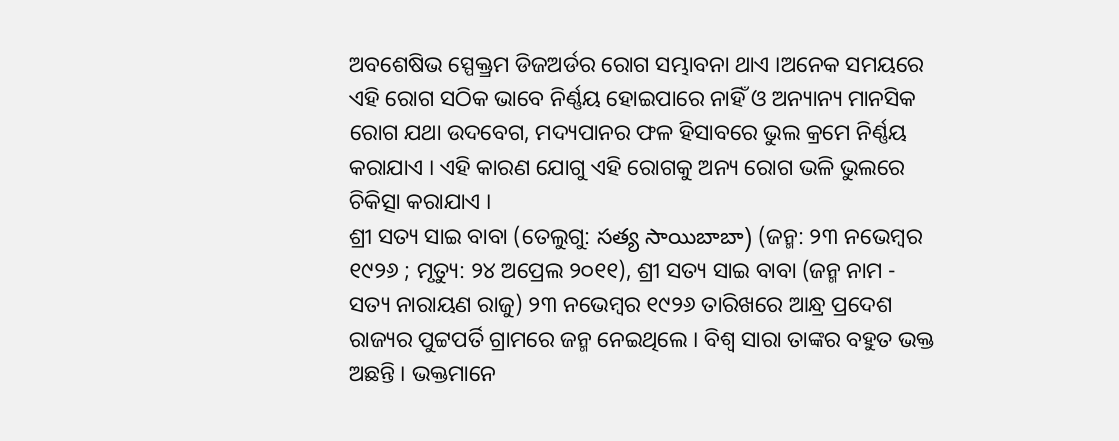ଅବଶେଷିଭ ସ୍ପେକ୍ତ୍ରମ ଡିଜଅର୍ଡର ରୋଗ ସମ୍ଭାବନା ଥାଏ ।ଅନେକ ସମୟରେ ଏହି ରୋଗ ସଠିକ ଭାବେ ନିର୍ଣ୍ଣୟ ହୋଇପାରେ ନାହିଁ ଓ ଅନ୍ୟାନ୍ୟ ମାନସିକ ରୋଗ ଯଥା ଉଦବେଗ, ମଦ୍ୟପାନର ଫଳ ହିସାବରେ ଭୁଲ କ୍ରମେ ନିର୍ଣ୍ଣୟ କରାଯାଏ । ଏହି କାରଣ ଯୋଗୁ ଏହି ରୋଗକୁ ଅନ୍ୟ ରୋଗ ଭଳି ଭୁଲରେ ଚିକିତ୍ସା କରାଯାଏ ।
ଶ୍ରୀ ସତ୍ୟ ସାଇ ବାବା (ତେଲୁଗୁ: సత్య సాయిబాబా) (ଜନ୍ମ: ୨୩ ନଭେମ୍ବର ୧୯୨୬ ; ମୃତ୍ୟୁ: ୨୪ ଅପ୍ରେଲ ୨୦୧୧), ଶ୍ରୀ ସତ୍ୟ ସାଇ ବାବା (ଜନ୍ମ ନାମ - ସତ୍ୟ ନାରାୟଣ ରାଜୁ) ୨୩ ନଭେମ୍ବର ୧୯୨୬ ତାରିଖରେ ଆନ୍ଧ୍ର ପ୍ରଦେଶ ରାଜ୍ୟର ପୁଟ୍ଟପର୍ତି ଗ୍ରାମରେ ଜନ୍ମ ନେଇଥିଲେ । ବିଶ୍ୱ ସାରା ତାଙ୍କର ବହୁତ ଭକ୍ତ ଅଛନ୍ତି । ଭକ୍ତମାନେ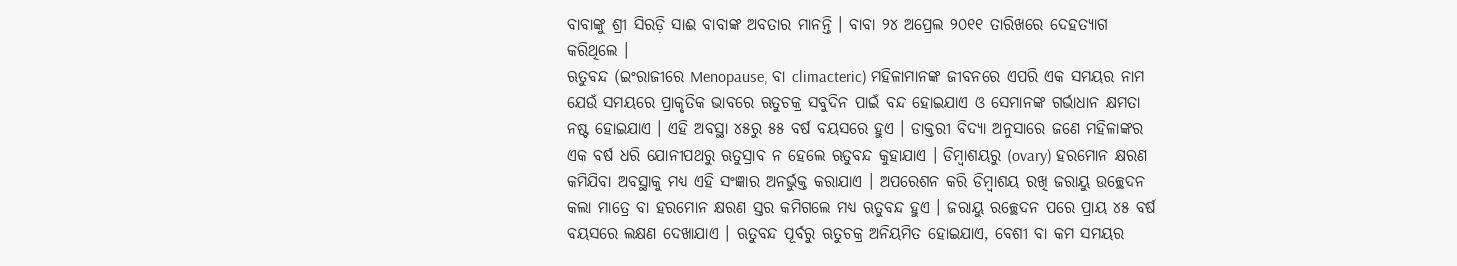ବାବାଙ୍କୁ ଶ୍ରୀ ସିରଡ଼ି ସାଈ ବାବାଙ୍କ ଅବତାର ମାନନ୍ତି । ବାବା ୨୪ ଅପ୍ରେଲ ୨୦୧୧ ତାରିଖରେ ଦେହତ୍ୟାଗ କରିଥିଲେ ।
ଋତୁବନ୍ଦ (ଇଂରାଜୀରେ Menopause, ବା climacteric) ମହିଳାମାନଙ୍କ ଜୀବନରେ ଏପରି ଏକ ସମୟର ନାମ ଯେଉଁ ସମୟରେ ପ୍ରାକୃତିକ ଭାବରେ ଋତୁଚକ୍ର ସବୁଦିନ ପାଇଁ ବନ୍ଦ ହୋଇଯାଏ ଓ ସେମାନଙ୍କ ଗର୍ଭାଧାନ କ୍ଷମତା ନଷ୍ଟ ହୋଇଯାଏ । ଏହି ଅବସ୍ଥା ୪୫ରୁ ୫୫ ବର୍ଷ ବୟସରେ ହୁଏ । ଡାକ୍ତରୀ ବିଦ୍ୟା ଅନୁସାରେ ଜଣେ ମହିଳାଙ୍କର ଏକ ବର୍ଷ ଧରି ଯୋନୀପଥରୁ ଋତୁସ୍ରାବ ନ ହେଲେ ଋତୁବନ୍ଦ କୁହାଯାଏ । ଡିମ୍ବାଶୟରୁ (ovary) ହରମୋନ କ୍ଷରଣ କମିଯିବା ଅବସ୍ଥାକୁ ମଧ୍ୟ ଏହି ସଂଜ୍ଞାର ଅନର୍ଭୁକ୍ତ କରାଯାଏ । ଅପରେଶନ କରି ଡିମ୍ବାଶୟ ରଖି ଜରାୟୁ ଉଚ୍ଛେଦନ କଲା ମାତ୍ରେ ବା ହରମୋନ କ୍ଷରଣ ସ୍ତର କମିଗଲେ ମଧ୍ୟ ଋତୁବନ୍ଦ ହୁଏ । ଜରାୟୁ ରଚ୍ଛେଦନ ପରେ ପ୍ରାୟ ୪୫ ବର୍ଷ ବୟସରେ ଲକ୍ଷଣ ଦେଖାଯାଏ । ଋତୁବନ୍ଦ ପୂର୍ବରୁ ଋତୁଚକ୍ର ଅନିୟମିତ ହୋଇଯାଏ, ବେଶୀ ବା କମ ସମୟର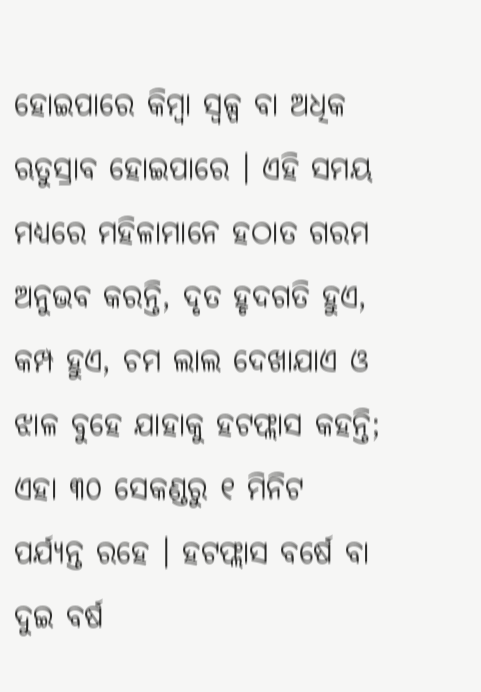ହୋଇପାରେ କିମ୍ବା ସ୍ୱଳ୍ପ ବା ଅଧିକ ଋତୁସ୍ରାବ ହୋଇପାରେ । ଏହି ସମୟ ମଧ୍ୟରେ ମହିଳାମାନେ ହଠାତ ଗରମ ଅନୁଭବ କରନ୍ତି, ଦୃତ ହୃଦଗତି ହୁଏ, କମ୍ପ ହୁଏ, ଚମ ଲାଲ ଦେଖାଯାଏ ଓ ଝାଳ ବୁହେ ଯାହାକୁ ହଟଫ୍ଲାସ କହନ୍ତି; ଏହା ୩୦ ସେକଣ୍ଡରୁ ୧ ମିନିଟ ପର୍ଯ୍ୟନ୍ତ ରହେ । ହଟଫ୍ଲାସ ବର୍ଷେ ବା ଦୁଇ ବର୍ଷ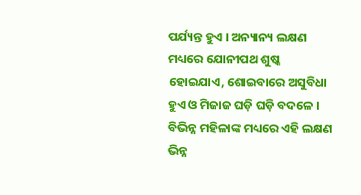ପର୍ଯ୍ୟନ୍ତ ହୁଏ । ଅନ୍ୟାନ୍ୟ ଲକ୍ଷଣ ମଧ୍ୟରେ ଯୋନୀପଥ ଶୁଷ୍କ ହୋଇଯାଏ, ଶୋଇବାରେ ଅସୁବିଧା ହୁଏ ଓ ମିଜାଜ ଘଡ଼ି ଘଡ଼ି ବଦଳେ । ବିଭିନ୍ନ ମହିଳାଙ୍କ ମଧ୍ୟରେ ଏହି ଲକ୍ଷଣ ଭିନ୍ନ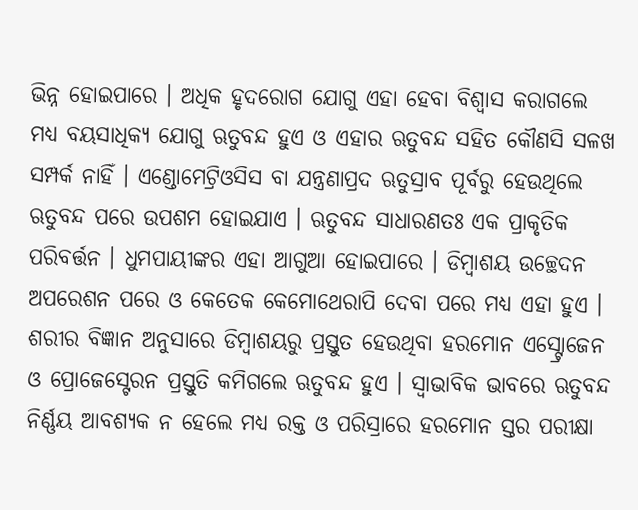ଭିନ୍ନ ହୋଇପାରେ । ଅଧିକ ହୃଦରୋଗ ଯୋଗୁ ଏହା ହେବା ବିଶ୍ୱାସ କରାଗଲେ ମଧ୍ୟ ବୟସାଧିକ୍ୟ ଯୋଗୁ ଋତୁବନ୍ଦ ହୁଏ ଓ ଏହାର ଋତୁବନ୍ଦ ସହିତ କୌଣସି ସଳଖ ସମ୍ପର୍କ ନାହିଁ । ଏଣ୍ଡୋମେଟ୍ରିଓସିସ ବା ଯନ୍ତ୍ରଣାପ୍ରଦ ଋତୁସ୍ରାବ ପୂର୍ବରୁ ହେଉଥିଲେ ଋତୁବନ୍ଦ ପରେ ଉପଶମ ହୋଇଯାଏ । ଋତୁବନ୍ଦ ସାଧାରଣତଃ ଏକ ପ୍ରାକୃତିକ ପରିବର୍ତ୍ତନ । ଧୁମପାୟୀଙ୍କର ଏହା ଆଗୁଆ ହୋଇପାରେ । ଡିମ୍ବାଶୟ ଉଚ୍ଛେଦନ ଅପରେଶନ ପରେ ଓ କେତେକ କେମୋଥେରାପି ଦେବା ପରେ ମଧ୍ୟ ଏହା ହୁଏ । ଶରୀର ବିଜ୍ଞାନ ଅନୁସାରେ ଡିମ୍ବାଶୟରୁ ପ୍ରସ୍ତୁତ ହେଉଥିବା ହରମୋନ ଏସ୍ଟ୍ରୋଜେନ ଓ ପ୍ରୋଜେସ୍ଟେରନ ପ୍ରସ୍ତୁତି କମିଗଲେ ଋତୁବନ୍ଦ ହୁଏ । ସ୍ୱାଭାବିକ ଭାବରେ ଋତୁବନ୍ଦ ନିର୍ଣ୍ଣୟ ଆବଶ୍ୟକ ନ ହେଲେ ମଧ୍ୟ ରକ୍ତ ଓ ପରିସ୍ରାରେ ହରମୋନ ସ୍ତର ପରୀକ୍ଷା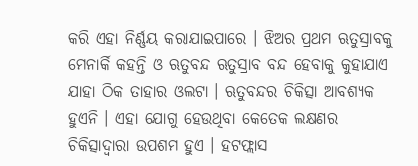କରି ଏହା ନିର୍ଣ୍ଣୟ କରାଯାଇପାରେ । ଝିଅର ପ୍ରଥମ ଋତୁସ୍ରାବକୁ ମେନାର୍କି କହନ୍ତି ଓ ଋତୁବନ୍ଦ ଋତୁସ୍ରାବ ବନ୍ଦ ହେବାକୁ କୁହାଯାଏ ଯାହା ଠିକ ତାହାର ଓଲଟା । ଋତୁବନ୍ଦର ଚିକିତ୍ସା ଆବଶ୍ୟକ ହୁଏନି । ଏହା ଯୋଗୁ ହେଉଥିବା କେତେକ ଲକ୍ଷଣର ଚିକିତ୍ସାଦ୍ୱାରା ଉପଶମ ହୁଏ । ହଟଫ୍ଲାସ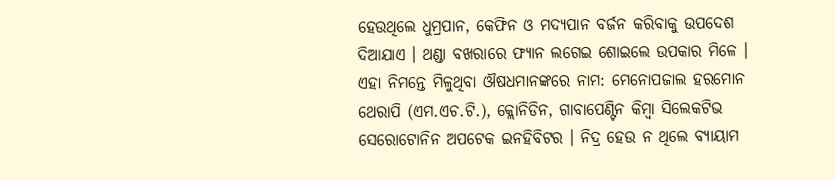ହେଉଥିଲେ ଧୁମ୍ରପାନ, କେଫିନ ଓ ମଦ୍ୟପାନ ବର୍ଜନ କରିବାକୁ ଉପଦେଶ ଦିଆଯାଏ । ଥଣ୍ଡା ବଖରାରେ ଫ୍ୟାନ ଲଗେଇ ଶୋଇଲେ ଉପକାର ମିଳେ । ଏହା ନିମନ୍ତେ ମିଳୁଥିବା ଔଷଧମାନଙ୍କରେ ନାମ: ମେନୋପଜାଲ ହରମୋନ ଥେରାପି (ଏମ.ଏଚ.ଟି.), କ୍ଲୋନିଡିନ, ଗାବାପେଣ୍ଟିନ କିମ୍ବା ସିଲେକଟିଭ ସେରୋଟୋନିନ ଅପଟେକ ଇନହିବିଟର । ନିଦ୍ର ହେଉ ନ ଥିଲେ ବ୍ୟାୟାମ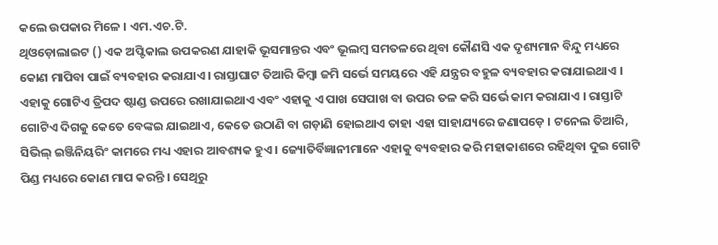କଲେ ଉପକାର ମିଳେ । ଏମ.ଏଚ.ଟି.
ଥିଓଡ଼ୋଲାଇଟ () ଏକ ଅପ୍ଟିକାଲ ଉପକରଣ ଯାହାକି ଭୂସମାନ୍ତର ଏବଂ ଭୂଲମ୍ବ ସମତଳରେ ଥିବା କୌଣସି ଏକ ଦୃଶ୍ୟମାନ ବିନ୍ଦୁ ମଧ୍ୟରେ କୋଣ ମାପିବା ପାଇଁ ବ୍ୟବହାର କରାଯାଏ । ରାସ୍ତାଘାଟ ତିଆରି କିମ୍ବା ଜମି ସର୍ଭେ ସମୟରେ ଏହି ଯନ୍ତ୍ରର ବହୁଳ ବ୍ୟବହାର କରାଯାଇଥାଏ । ଏହାକୁ ଗୋଟିଏ ତ୍ରିପଦ ଷ୍ଟାଣ୍ଡ ଉପରେ ରଖାଯାଇଥାଏ ଏବଂ ଏହାକୁ ଏ ପାଖ ସେପାଖ ବା ଉପର ତଳ କରି ସର୍ଭେ କାମ କରାଯାଏ । ରାସ୍ତାଟି ଗୋଟିଏ ଦିଗକୁ କେତେ ବେଙ୍କଇ ଯାଇଥାଏ, କେତେ ଉଠାଣି ବା ଗଡ଼ାଣି ହୋଇଥାଏ ତାହା ଏହା ସାହାଯ୍ୟରେ ଜଣାପଡ଼େ । ଟନେଲ ତିଆରି, ସିଭିଲ୍ ଇଞ୍ଜିନିୟରିଂ କାମରେ ମଧ୍ୟ ଏହାର ଆବଶ୍ୟକ ହୁଏ । ଜ୍ୟୋତିର୍ବିଜ୍ଞାନୀମାନେ ଏହାକୁ ବ୍ୟବହାର କରି ମହାକାଶରେ ରହିଥିବା ଦୁଇ ଗୋଟି ପିଣ୍ଡ ମଧ୍ୟରେ କୋଣ ମାପ କରନ୍ତି । ସେଥିରୁ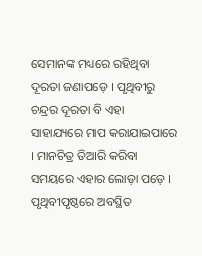ସେମାନଙ୍କ ମଧ୍ୟରେ ରହିଥିବା ଦୂରତା ଜଣାପଡ଼େ । ପୃଥିବୀରୁ ଚନ୍ଦ୍ରର ଦୂରତା ବି ଏହା ସାହାଯ୍ୟରେ ମାପ କରାଯାଇପାରେ । ମାନଚିତ୍ର ତିଆରି କରିବା ସମୟରେ ଏହାର ଲୋଡ଼ା ପଡ଼େ । ପୃଥିବୀପୃଷ୍ଠରେ ଅବସ୍ଥିତ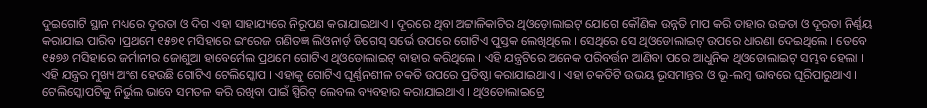ଦୁଇଗୋଟି ସ୍ଥାନ ମଧ୍ୟରେ ଦୂରତା ଓ ଦିଗ ଏହା ସାହାଯ୍ୟରେ ନିରୂପଣ କରାଯାଇଥାଏ । ଦୂରରେ ଥିବା ଅଟ୍ଟାଳିକାଟିର ଥିଓଡ଼ୋଲାଇଟ୍ ଯୋଗେ କୌଣିକ ଉନ୍ନତି ମାପ କରି ତାହାର ଉଚ୍ଚତା ଓ ଦୂରତା ନିର୍ଣ୍ଣୟ କରାଯାଇ ପାରିବ ।ପ୍ରଥମେ ୧୫୭୧ ମସିହାରେ ଇଂରେଜ ଗଣିତଜ୍ଞ ଲିଓନାର୍ଡ଼ ଡିଗେସ୍ ସର୍ଭେ ଉପରେ ଗୋଟିଏ ପୁସ୍ତକ ଲେଖିଥିଲେ । ସେଥିରେ ସେ ଥିଓଡୋଲାଇଟ୍ ଉପରେ ଧାରଣା ଦେଇଥିଲେ । ତେବେ ୧୫୭୬ ମସିହାରେ ଜର୍ମାନୀର ଜୋଶୁଆ ହାବେର୍ମେଲ ପ୍ରଥମେ ଗୋଟିଏ ଥିଓଡୋଲାଇଟ୍ ବାହାର କରିଥିଲେ । ଏହି ଯନ୍ତ୍ରଟିରେ ଅନେକ ପରିବର୍ତ୍ତନ ଆଣିବା ପରେ ଆଧୁନିକ ଥିଓଡୋଲାଇଟ୍ ସମ୍ଭବ ହେଲା । ଏହି ଯନ୍ତ୍ରର ମୁଖ୍ୟ ଅଂଶ ହେଉଛି ଗୋଟିଏ ଟେଲିସ୍କୋପ । ଏହାକୁ ଗୋଟିଏ ଘୂର୍ଣ୍ଣନଶୀଳ ଚକତି ଉପରେ ପ୍ରତିଷ୍ଠା କରାଯାଇଥାଏ । ଏହା ଚକତିଟି ଉଭୟ ଭୂସମାନ୍ତର ଓ ଭୂ-ଲମ୍ବ ଭାବରେ ଘୂରିପାରୁଥାଏ । ଟେଲିସ୍କୋପଟିକୁ ନିର୍ଭୁଲ ଭାବେ ସମତଳ କରି ରଖିବା ପାଇଁ ସ୍ପିରିଟ୍ ଲେବଲ ବ୍ୟବହାର କରାଯାଇଥାଏ । ଥିଓଡୋଲାଇଟ୍ରେ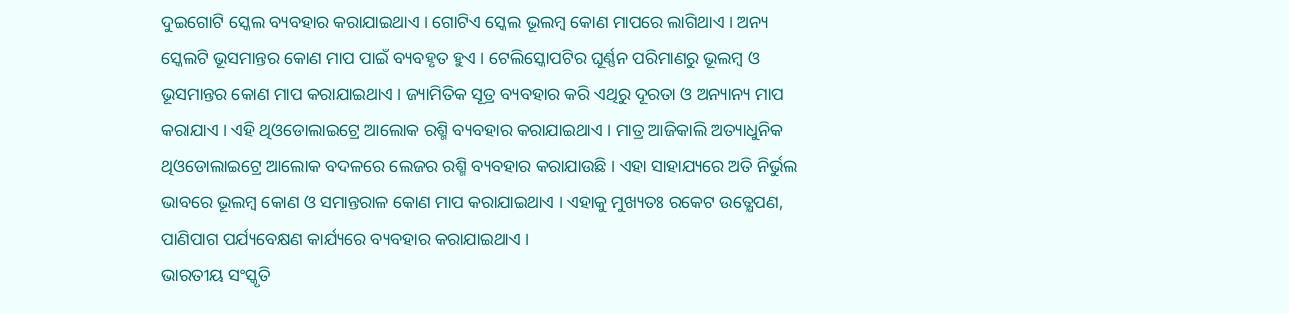ଦୁଇଗୋଟି ସ୍କେଲ ବ୍ୟବହାର କରାଯାଇଥାଏ । ଗୋଟିଏ ସ୍କେଲ ଭୂଲମ୍ବ କୋଣ ମାପରେ ଲାଗିଥାଏ । ଅନ୍ୟ ସ୍କେଲଟି ଭୂସମାନ୍ତର କୋଣ ମାପ ପାଇଁ ବ୍ୟବହୃତ ହୁଏ । ଟେଲିସ୍କୋପଟିର ଘୂର୍ଣ୍ଣନ ପରିମାଣରୁ ଭୂଲମ୍ବ ଓ ଭୂସମାନ୍ତର କୋଣ ମାପ କରାଯାଇଥାଏ । ଜ୍ୟାମିତିକ ସୂତ୍ର ବ୍ୟବହାର କରି ଏଥିରୁ ଦୂରତା ଓ ଅନ୍ୟାନ୍ୟ ମାପ କରାଯାଏ । ଏହି ଥିଓଡୋଲାଇଟ୍ରେ ଆଲୋକ ରଶ୍ମି ବ୍ୟବହାର କରାଯାଇଥାଏ । ମାତ୍ର ଆଜିକାଲି ଅତ୍ୟାଧୁନିକ ଥିଓଡୋଲାଇଟ୍ରେ ଆଲୋକ ବଦଳରେ ଲେଜର ରଶ୍ମି ବ୍ୟବହାର କରାଯାଉଛି । ଏହା ସାହାଯ୍ୟରେ ଅତି ନିର୍ଭୁଲ ଭାବରେ ଭୂଲମ୍ବ କୋଣ ଓ ସମାନ୍ତରାଳ କୋଣ ମାପ କରାଯାଇଥାଏ । ଏହାକୁ ମୁଖ୍ୟତଃ ରକେଟ ଉତ୍କ୍ଷେପଣ, ପାଣିପାଗ ପର୍ଯ୍ୟବେକ୍ଷଣ କାର୍ଯ୍ୟରେ ବ୍ୟବହାର କରାଯାଇଥାଏ ।
ଭାରତୀୟ ସଂସ୍କୃତି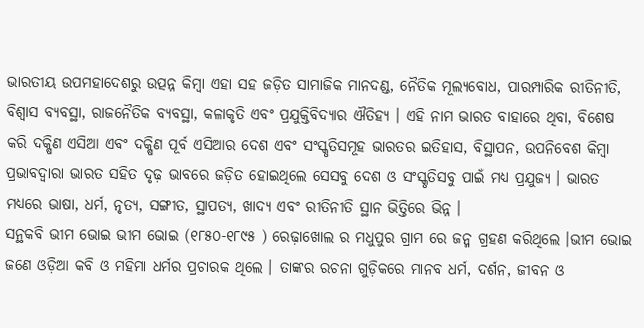ଭାରତୀୟ ଉପମହାଦେଶରୁ ଉତ୍ପନ୍ନ କିମ୍ବା ଏହା ସହ ଜଡ଼ିତ ସାମାଜିକ ମାନଦଣ୍ଡ, ନୈତିକ ମୂଲ୍ୟବୋଧ, ପାରମ୍ପାରିକ ରୀତିନୀତି, ବିଶ୍ୱାସ ବ୍ୟବସ୍ଥା, ରାଜନୈତିକ ବ୍ୟବସ୍ଥା, କଳାକୃତି ଏବଂ ପ୍ରଯୁକ୍ତିବିଦ୍ୟାର ଐତିହ୍ୟ । ଏହି ନାମ ଭାରତ ବାହାରେ ଥିବା, ବିଶେଷ କରି ଦକ୍ଷିଣ ଏସିଆ ଏବଂ ଦକ୍ଷିଣ ପୂର୍ବ ଏସିଆର ଦେଶ ଏବଂ ସଂସ୍କୃତିସମୂହ ଭାରତର ଇତିହାସ, ବିସ୍ଥାପନ, ଉପନିବେଶ କିମ୍ବା ପ୍ରଭାବଦ୍ୱାରା ଭାରତ ସହିତ ଦୃଢ଼ ଭାବରେ ଜଡ଼ିତ ହୋଇଥିଲେ ସେସବୁ ଦେଶ ଓ ସଂସ୍କୃତିସବୁ ପାଇଁ ମଧ୍ୟ ପ୍ରଯୁଜ୍ୟ । ଭାରତ ମଧ୍ୟରେ ଭାଷା, ଧର୍ମ, ନୃତ୍ୟ, ସଙ୍ଗୀତ, ସ୍ଥାପତ୍ୟ, ଖାଦ୍ୟ ଏବଂ ରୀତିନୀତି ସ୍ଥାନ ଭିତ୍ତିରେ ଭିନ୍ନ ।
ସନ୍ଥକବି ଭୀମ ଭୋଇ ଭୀମ ଭୋଇ (୧୮୫୦-୧୮୯୫ ) ରେଢ଼ାଖୋଲ ର ମଧୁପୁର ଗ୍ରାମ ରେ ଜନ୍ମ ଗ୍ରହଣ କରିଥିଲେ ।ଭୀମ ଭୋଇ ଜଣେ ଓଡ଼ିଆ କବି ଓ ମହିମା ଧର୍ମର ପ୍ରଚାରକ ଥିଲେ । ତାଙ୍କର ରଚନା ଗୁଡ଼ିକରେ ମାନବ ଧର୍ମ, ଦର୍ଶନ, ଜୀବନ ଓ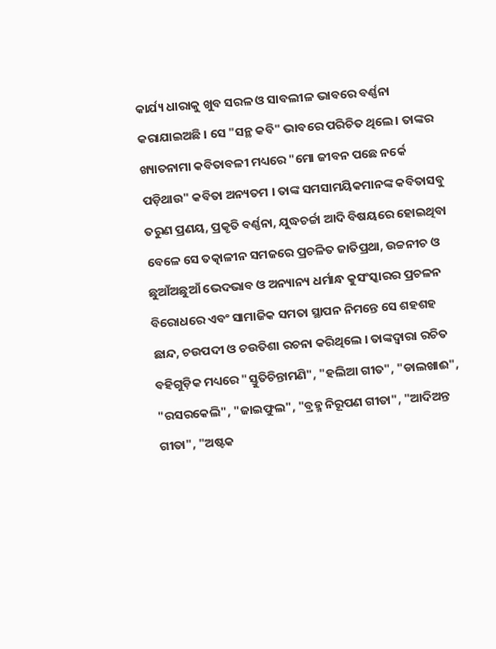କାର୍ଯ୍ୟ ଧାରାକୁ ଖୁବ ସରଳ ଓ ସାବଲୀଳ ଭାବରେ ବର୍ଣ୍ଣନା କରାଯାଇଅଛି । ସେ "ସନ୍ଥ କବି" ଭାବରେ ପରିଚିତ ଥିଲେ । ତାଙ୍କର ଖ୍ୟାତନାମା କବିତାବଳୀ ମଧ୍ୟରେ "ମୋ ଜୀବନ ପଛେ ନର୍କେ ପଡ଼ିଥାଉ" କବିତା ଅନ୍ୟତମ । ତାଙ୍କ ସମସାମୟିକମାନଙ୍କ କବିତାସବୁ ତରୁଣ ପ୍ରଣୟ, ପ୍ରକୃତି ବର୍ଣ୍ଣନା, ଯୁଦ୍ଧଚର୍ଚ୍ଚା ଆଦି ବିଷୟରେ ହୋଇଥିବା ବେଳେ ସେ ତତ୍କାଳୀନ ସମଜରେ ପ୍ରଚଳିତ ଜାତିପ୍ରଥା, ଉଚ୍ଚନୀଚ ଓ ଛୁଆଁଅଛୁଆଁ ଭେଦଭାବ ଓ ଅନ୍ୟାନ୍ୟ ଧର୍ମାନ୍ଧ କୁସଂସ୍କାରର ପ୍ରଚଳନ ବିରୋଧରେ ଏବଂ ସାମାଜିକ ସମତା ସ୍ଥାପନ ନିମନ୍ତେ ସେ ଶହଶହ ଛାନ୍ଦ, ଚଉପଦୀ ଓ ଚଉତିଶା ରଚନା କରିଥିଲେ । ତାଙ୍କଦ୍ୱାରା ରଚିତ ବହିଗୁଡ଼ିକ ମଧ୍ୟରେ "ସ୍ତୁତିଚିନ୍ତାମଣି", "ହଲିଆ ଗୀତ", "ଡାଲଖାଈ", "ରସରକେଲି", "ଜାଇଫୁଲ", "ବ୍ରହ୍ମ ନିରୂପଣ ଗୀତା", "ଆଦିଅନ୍ତ ଗୀତା", "ଅଷ୍ଟକ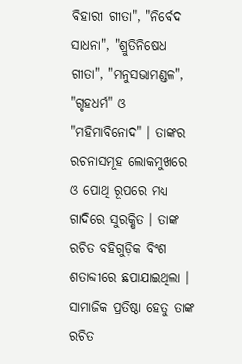ବିହାରୀ ଗୀତା", "ନିର୍ବେଦ ସାଧନା", "ଶ୍ରୁତିନିଷେଧ ଗୀତା", "ମନୁସଭାମଣ୍ଡଳ", "ଗୃହଧର୍ମ" ଓ "ମହିମାବିନୋଦ" । ତାଙ୍କର ରଚନାସମୂହ ଲୋକମୁଖରେ ଓ ପୋଥି ରୂପରେ ମଧ୍ୟ ଗାଦିରେ ସୁରକ୍ଷିତ । ତାଙ୍କ ରଚିତ ବହିଗୁଡ଼ିକ ବିଂଶ ଶତାବ୍ଦୀରେ ଛପାଯାଇଥିଲା । ସାମାଜିକ ପ୍ରତିଷ୍ଠା ହେତୁ ତାଙ୍କ ରଚିତ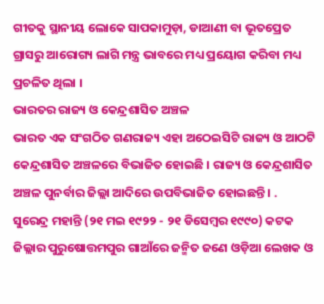ଗୀତକୁ ସ୍ଥାନୀୟ ଲୋକେ ସାପକାମୁଡ଼ା, ଡାଆଣୀ ବା ଭୂତପ୍ରେତ ଗ୍ରାସରୁ ଆରୋଗ୍ୟ ଲାଗି ମନ୍ତ୍ର ଭାବରେ ମଧ୍ୟ ପ୍ରୟୋଗ କରିବା ମଧ୍ୟ ପ୍ରଚଳିତ ଥିଲା ।
ଭାରତର ରାଜ୍ୟ ଓ କେନ୍ଦ୍ରଶାସିତ ଅଞ୍ଚଳ
ଭାରତ ଏକ ସଂଗଠିତ ଗଣରାଜ୍ୟ ଏହା ଅଠେଇସିଟି ରାଜ୍ୟ ଓ ଆଠଟି କେନ୍ଦ୍ରଶାସିତ ଅଞ୍ଚଳରେ ବିଭାଜିତ ହୋଇଛି । ରାଜ୍ୟ ଓ କେନ୍ଦ୍ରଶାସିତ ଅଞ୍ଚଳ ପୁନର୍ବାର ଜିଲ୍ଲା ଆଦିରେ ଉପବିଭାଜିତ ହୋଇଛନ୍ତି । .
ସୁରେନ୍ଦ୍ର ମହାନ୍ତି (୨୧ ମଇ ୧୯୨୨ - ୨୧ ଡିସେମ୍ବର ୧୯୯୦) କଟକ ଜିଲ୍ଲାର ପୁରୁଷୋତ୍ତମପୁର ଗାଆଁରେ ଜନ୍ମିତ ଜଣେ ଓଡ଼ିଆ ଲେଖକ ଓ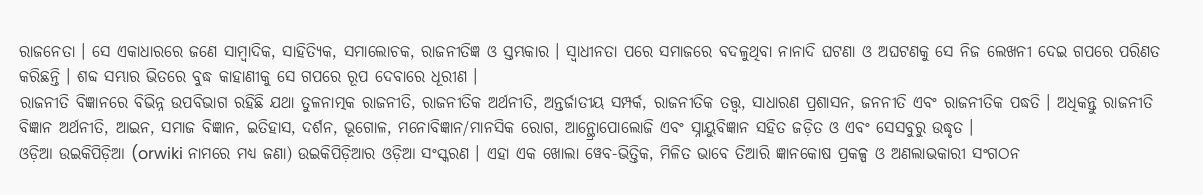ରାଜନେତା । ସେ ଏକାଧାରରେ ଜଣେ ସାମ୍ବାଦିକ, ସାହିତ୍ୟିକ, ସମାଲୋଚକ, ରାଜନୀତିଜ୍ଞ ଓ ସ୍ତମ୍ଭକାର । ସ୍ୱାଧୀନତା ପରେ ସମାଜରେ ବଦଳୁଥିବା ନାନାଦି ଘଟଣା ଓ ଅଘଟଣକୁ ସେ ନିଜ ଲେଖନୀ ଦେଇ ଗପରେ ପରିଣତ କରିଛନ୍ତି । ଶବ୍ଦ ସମ୍ଭାର ଭିତରେ ବୁଦ୍ଧ କାହାଣୀକୁ ସେ ଗପରେ ରୂପ ଦେବାରେ ଧୂରୀଣ ।
ରାଜନୀତି ବିଜ୍ଞାନରେ ବିଭିନ୍ନ ଉପବିଭାଗ ରହିଛି ଯଥା ତୁଳନାତ୍ମକ ରାଜନୀତି, ରାଜନୀତିକ ଅର୍ଥନୀତି, ଅନ୍ତର୍ଜାତୀୟ ସମ୍ପର୍କ, ରାଜନୀତିକ ତତ୍ତ୍ୱ, ସାଧାରଣ ପ୍ରଶାସନ, ଜନନୀତି ଏବଂ ରାଜନୀତିକ ପଦ୍ଧତି । ଅଧିକନ୍ତୁ ରାଜନୀତି ବିଜ୍ଞାନ ଅର୍ଥନୀତି, ଆଇନ, ସମାଜ ବିଜ୍ଞାନ, ଇତିହାସ, ଦର୍ଶନ, ଭୂଗୋଳ, ମନୋବିଜ୍ଞାନ/ମାନସିକ ରୋଗ, ଆନ୍ଥ୍ରୋପୋଲୋଜି ଏବଂ ସ୍ନାୟୁବିଜ୍ଞାନ ସହିତ ଜଡ଼ିତ ଓ ଏବଂ ସେସବୁରୁ ଉଦ୍ଧୃତ ।
ଓଡ଼ିଆ ଉଇକିପିଡ଼ିଆ (orwiki ନାମରେ ମଧ୍ୟ ଜଣା) ଉଇକିପିଡ଼ିଆର ଓଡ଼ିଆ ସଂସ୍କରଣ । ଏହା ଏକ ଖୋଲା ୱେବ-ଭିତ୍ତିକ, ମିଳିତ ଭାବେ ତିଆରି ଜ୍ଞାନକୋଷ ପ୍ରକଳ୍ପ ଓ ଅଣଲାଭକାରୀ ସଂଗଠନ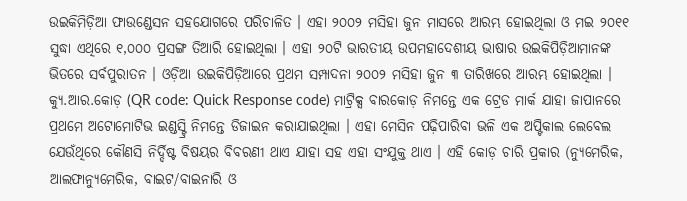ଉଇକିମିଡ଼ିଆ ଫାଉଣ୍ଡେସନ ସହଯୋଗରେ ପରିଚାଳିତ । ଏହା ୨୦୦୨ ମସିହା ଜୁନ ମାସରେ ଆରମ୍ଭ ହୋଇଥିଲା ଓ ମଇ ୨୦୧୧ ସୁଦ୍ଧା ଏଥିରେ ୧,୦୦୦ ପ୍ରସଙ୍ଗ ତିଆରି ହୋଇଥିଲା । ଏହା ୨୦ଟି ଭାରତୀୟ ଉପମହାଦେଶୀୟ ଭାଷାର ଉଇକିପିଡ଼ିଆମାନଙ୍କ ଭିତରେ ସର୍ବପୁରାତନ । ଓଡ଼ିଆ ଉଇକିପିଡ଼ିଆରେ ପ୍ରଥମ ସମ୍ପାଦନା ୨୦୦୨ ମସିହା ଜୁନ ୩ ତାରିଖରେ ଆରମ୍ଭ ହୋଇଥିଲା ।
କ୍ୟୁ.ଆର.କୋଡ଼ (QR code: Quick Response code) ମାଟ୍ରିକ୍ସ ବାରକୋଡ଼ ନିମନ୍ତେ ଏକ ଟ୍ରେଡ ମାର୍କ ଯାହା ଜାପାନରେ ପ୍ରଥମେ ଅଟୋମୋଟିଭ ଇଣ୍ଡସ୍ଟ୍ରି ନିମନ୍ତେ ଡିଜାଇନ କରାଯାଇଥିଲା । ଏହା ମେସିନ ପଢ଼ିପାରିବା ଭଳି ଏକ ଅପ୍ଟିକାଲ ଲେବେଲ ଯେଉଁଥିରେ କୌଣସି ନିର୍ଦ୍ଦିଷ୍ଟ ବିଷୟର ବିବରଣୀ ଥାଏ ଯାହା ସହ ଏହା ସଂଯୁକ୍ତ ଥାଏ । ଏହି କୋଡ଼ ଚାରି ପ୍ରକାର (ନ୍ୟୁମେରିକ, ଆଲଫାନ୍ୟୁମେରିକ, ବାଇଟ/ବାଇନାରି ଓ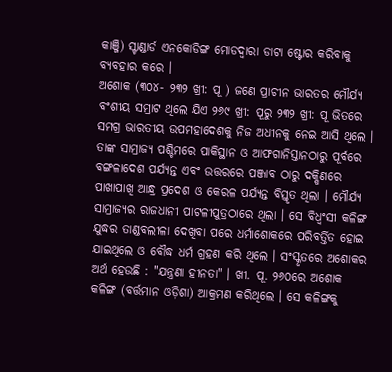କାଞ୍ଜି) ସ୍ଟାଣ୍ଡାର୍ଡ ଏନକୋଡିଙ୍ଗ ମୋଡଦ୍ୱାରା ଡାଟା ଷ୍ଟୋର କରିବାକୁ ବ୍ୟବହାର କରେ ।
ଅଶୋକ (୩୦୪- ୨୩୨ ଖ୍ରୀ: ପୂ ) ଜଣେ ପ୍ରାଚୀନ ଭାରତର ମୌର୍ଯ୍ୟ ବଂଶୀୟ ସମ୍ରାଟ ଥିଲେ ଯିଏ ୨୬୯ ଖ୍ରୀ: ପୂରୁ ୨୩୨ ଖ୍ରୀ: ପୂ ଭିତରେ ସମଗ୍ର ଭାରତୀୟ ଉପମହାଦେଶକୁ ନିଜ ଅଧୀନକୁ ନେଇ ଆସି ଥିଲେ । ତାଙ୍କ ସାମ୍ରାଜ୍ୟ ପଶ୍ଚିମରେ ପାକିସ୍ଥାନ ଓ ଆଫଗାନିସ୍ତାନଠାରୁ ପୂର୍ବରେ ବଙ୍ଗଳାଦେଶ ପର୍ଯ୍ୟନ୍ତ ଏବଂ ଉତ୍ତରରେ ପଞ୍ଜାବ ଠାରୁ ଦକ୍ଷିଣରେ ପାଖାପାଖି ଆନ୍ଧ୍ର ପ୍ରଦେଶ ଓ କେରଳ ପର୍ଯ୍ୟନ୍ତ ବିସ୍ତୃତ ଥିଲା । ମୌର୍ଯ୍ୟ ସାମ୍ରାଜ୍ୟର ରାଜଧାନୀ ପାଟଳୀପୁତ୍ରଠାରେ ଥିଲା । ସେ ବିଧ୍ୱଂସୀ କଳିଙ୍ଗ ଯୁଦ୍ଧର ତାଣ୍ଡବଲୀଳା ଦେଖିବା ପରେ ଧର୍ମାଶୋକରେ ପରିବର୍ତ୍ତିତ ହୋଇ ଯାଇଥିଲେ ଓ ବୌଦ୍ଧ ଧର୍ମ ଗ୍ରହଣ କରି ଥିଲେ । ସଂସ୍କୃତରେ ଅଶୋକର ଅର୍ଥ ହେଉଛି : "ଯନ୍ତ୍ରଣା ହୀନତା" । ଖୀ. ପୂ. ୨୬୦ରେ ଅଶୋକ କଳିଙ୍ଗ (ବର୍ତ୍ତମାନ ଓଡ଼ିଶା) ଆକ୍ରମଣ କରିଥିଲେ । ସେ କଳିଙ୍ଗକୁ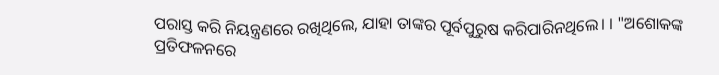ପରାସ୍ତ କରି ନିୟନ୍ତ୍ରଣରେ ରଖିଥିଲେ, ଯାହା ତାଙ୍କର ପୂର୍ବପୁରୁଷ କରିପାରିନଥିଲେ। । "ଅଶୋକଙ୍କ ପ୍ରତିଫଳନରେ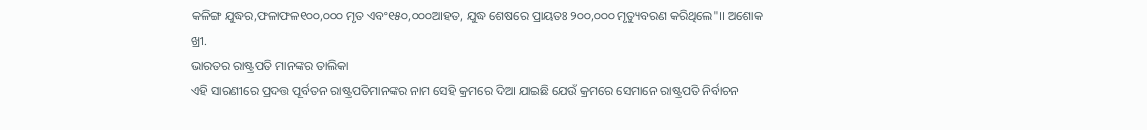କଳିଙ୍ଗ ଯୁଦ୍ଧର,ଫଳାଫଳ୧୦୦,୦୦୦ ମୃତ ଏବଂ୧୫୦,୦୦୦ଆହତ, ଯୁଦ୍ଧ ଶେଷରେ ପ୍ରାୟତଃ ୨୦୦,୦୦୦ ମୃତ୍ୟୁବରଣ କରିଥିଲେ"।। ଅଶୋକ ଖ୍ରୀ.
ଭାରତର ରାଷ୍ଟ୍ରପତି ମାନଙ୍କର ତାଲିକା
ଏହି ସାରଣୀରେ ପ୍ରଦତ୍ତ ପୂର୍ବତନ ରାଷ୍ଟ୍ରପତିମାନଙ୍କର ନାମ ସେହି କ୍ରମରେ ଦିଆ ଯାଇଛି ଯେଉଁ କ୍ରମରେ ସେମାନେ ରାଷ୍ଟ୍ରପତି ନିର୍ବାଚନ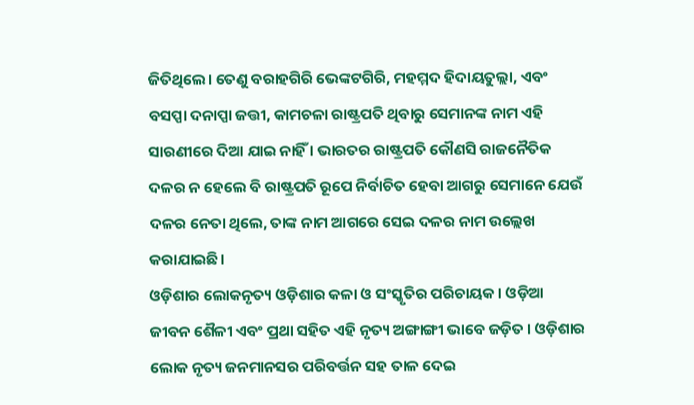ଜିତିଥିଲେ। ତେଣୁ ବରାହଗିରି ଭେଙ୍କଟଗିରି, ମହମ୍ମଦ ହିଦାୟତୁଲ୍ଲା, ଏବଂ ବସପ୍ପା ଦନାପ୍ପା ଜତ୍ତୀ, କାମଚଳା ରାଷ୍ଟ୍ରପତି ଥିବାରୁ ସେମାନଙ୍କ ନାମ ଏହି ସାରଣୀରେ ଦିଆ ଯାଇ ନାହିଁ । ଭାରତର ରାଷ୍ଟ୍ରପତି କୌଣସି ରାଜନୈତିକ ଦଳର ନ ହେଲେ ବି ରାଷ୍ଟ୍ରପତି ରୂପେ ନିର୍ବାଚିତ ହେବା ଆଗରୁ ସେମାନେ ଯେଉଁ ଦଳର ନେତା ଥିଲେ, ତାଙ୍କ ନାମ ଆଗରେ ସେଇ ଦଳର ନାମ ଉଲ୍ଲେଖ କରାଯାଇଛି।
ଓଡ଼ିଶାର ଲୋକନୃତ୍ୟ ଓଡ଼ିଶାର କଳା ଓ ସଂସ୍କୃତିର ପରିଚାୟକ । ଓଡ଼ିଆ ଜୀବନ ଶୈଳୀ ଏବଂ ପ୍ରଥା ସହିତ ଏହି ନୃତ୍ୟ ଅଙ୍ଗାଙ୍ଗୀ ଭାବେ ଜଡ଼ିତ । ଓଡ଼ିଶାର ଲୋକ ନୃତ୍ୟ ଜନମାନସର ପରିବର୍ତ୍ତନ ସହ ତାଳ ଦେଇ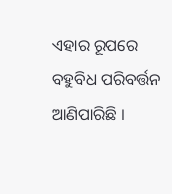ଏହାର ରୂପରେ ବହୁବିଧ ପରିବର୍ତ୍ତନ ଆଣିପାରିଛି ।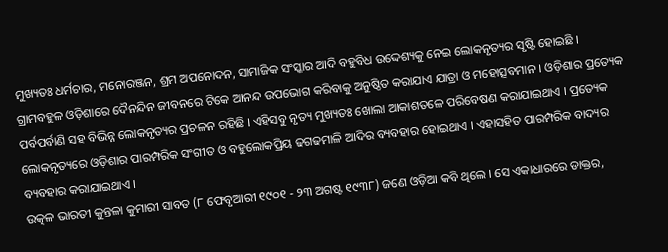ମୁଖ୍ୟତଃ ଧର୍ମଚାର, ମନୋରଞ୍ଜନ, ଶ୍ରମ ଅପନୋଦନ, ସାମାଜିକ ସଂସ୍କାର ଆଦି ବହୁବିଧ ଉଦ୍ଦେଶ୍ୟକୁ ନେଇ ଲୋକନୃତ୍ୟର ସୃଷ୍ଟି ହୋଇଛି । ଗ୍ରାମବହୁଳ ଓଡ଼ିଶାରେ ଦୈନନ୍ଦିନ ଜୀବନରେ ଟିକେ ଆନନ୍ଦ ଉପଭୋଗ କରିବାକୁ ଅନୁଷ୍ଠିତ କରାଯାଏ ଯାତ୍ରା ଓ ମହୋତ୍ସବମାନ । ଓଡ଼ିଶାର ପ୍ରତ୍ୟେକ ପର୍ବପର୍ବାଣି ସହ ବିଭିନ୍ନ ଲୋକନୃତ୍ୟର ପ୍ରଚଳନ ରହିଛି । ଏହିସବୁ ନୃତ୍ୟ ମୁଖ୍ୟତଃ ଖୋଲା ଆକାଶତଳେ ପରିବେଷଣ କରାଯାଇଥାଏ । ପ୍ରତ୍ୟେକ ଲୋକନୃତ୍ୟରେ ଓଡ଼ିଶାର ପାରମ୍ପରିକ ସଂଗୀତ ଓ ବହୁଲୋକପ୍ରିୟ ଢଗଢମାଳି ଆଦିର ବ୍ୟବହାର ହୋଇଥାଏ । ଏହାସହିତ ପାରମ୍ପରିକ ବାଦ୍ୟର ବ୍ୟବହାର କରାଯାଇଥାଏ ।
ଉତ୍କଳ ଭାରତୀ କୁନ୍ତଳା କୁମାରୀ ସାବତ (୮ ଫେବୃଆରୀ ୧୯୦୧ - ୨୩ ଅଗଷ୍ଟ ୧୯୩୮) ଜଣେ ଓଡ଼ିଆ କବି ଥିଲେ । ସେ ଏକାଧାରରେ ଡାକ୍ତର,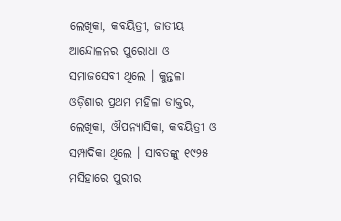ଲେଖିକା, କବୟିତ୍ରୀ, ଜାତୀୟ ଆନ୍ଦୋଳନର ପୁରୋଧା ଓ ସମାଜସେବୀ ଥିଲେ । କୁନ୍ତଳା ଓଡ଼ିଶାର ପ୍ରଥମ ମହିଳା ଡାକ୍ତର, ଲେଖିକା, ଔପନ୍ୟାସିକା, କବୟିତ୍ରୀ ଓ ସମ୍ପାଦିକା ଥିଲେ । ସାବତଙ୍କୁ ୧୯୨୫ ମସିହାରେ ପୁରୀର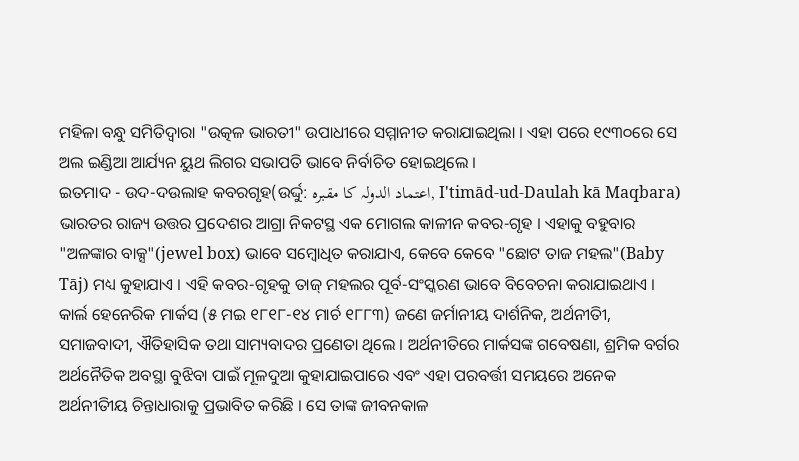ମହିଳା ବନ୍ଧୁ ସମିତିଦ୍ୱାରା "ଉତ୍କଳ ଭାରତୀ" ଉପାଧୀରେ ସମ୍ମାନୀତ କରାଯାଇଥିଲା । ଏହା ପରେ ୧୯୩୦ରେ ସେ ଅଲ ଇଣ୍ଡିଆ ଆର୍ଯ୍ୟନ ୟୁଥ ଲିଗର ସଭାପତି ଭାବେ ନିର୍ବାଚିତ ହୋଇଥିଲେ ।
ଇତମାଦ - ଉଦ-ଦଉଲାହ କବରଗୃହ(ଉର୍ଦ୍ଦୁ: اعتماد الدولہ کا مقبرہ, I'timād-ud-Daulah kā Maqbara) ଭାରତର ରାଜ୍ୟ ଉତ୍ତର ପ୍ରଦେଶର ଆଗ୍ରା ନିକଟସ୍ଥ ଏକ ମୋଗଲ କାଳୀନ କବର-ଗୃହ । ଏହାକୁ ବହୁବାର "ଅଳଙ୍କାର ବାକ୍ସ"(jewel box) ଭାବେ ସମ୍ବୋଧିତ କରାଯାଏ, କେବେ କେବେ "ଛୋଟ ତାଜ ମହଲ"(Baby Tāj) ମଧ୍ୟ କୁହାଯାଏ । ଏହି କବର-ଗୃହକୁ ତାଜ୍ ମହଲର ପୂର୍ବ-ସଂସ୍କରଣ ଭାବେ ବିବେଚନା କରାଯାଇଥାଏ ।
କାର୍ଲ ହେନେରିକ ମାର୍କସ (୫ ମଇ ୧୮୧୮-୧୪ ମାର୍ଚ ୧୮୮୩) ଜଣେ ଜର୍ମାନୀୟ ଦାର୍ଶନିକ, ଅର୍ଥନୀତିୀ, ସମାଜବାଦୀ, ଐତିହାସିକ ତଥା ସାମ୍ୟବାଦର ପ୍ରଣେତା ଥିଲେ । ଅର୍ଥନୀତିରେ ମାର୍କସଙ୍କ ଗବେଷଣା, ଶ୍ରମିକ ବର୍ଗର ଅର୍ଥନୈତିକ ଅବସ୍ଥା ବୁଝିବା ପାଇଁ ମୂଳଦୁଆ କୁହାଯାଇପାରେ ଏବଂ ଏହା ପରବର୍ତ୍ତୀ ସମୟରେ ଅନେକ ଅର୍ଥନୀତିୀୟ ଚିନ୍ତାଧାରାକୁ ପ୍ରଭାବିତ କରିଛି । ସେ ତାଙ୍କ ଜୀବନକାଳ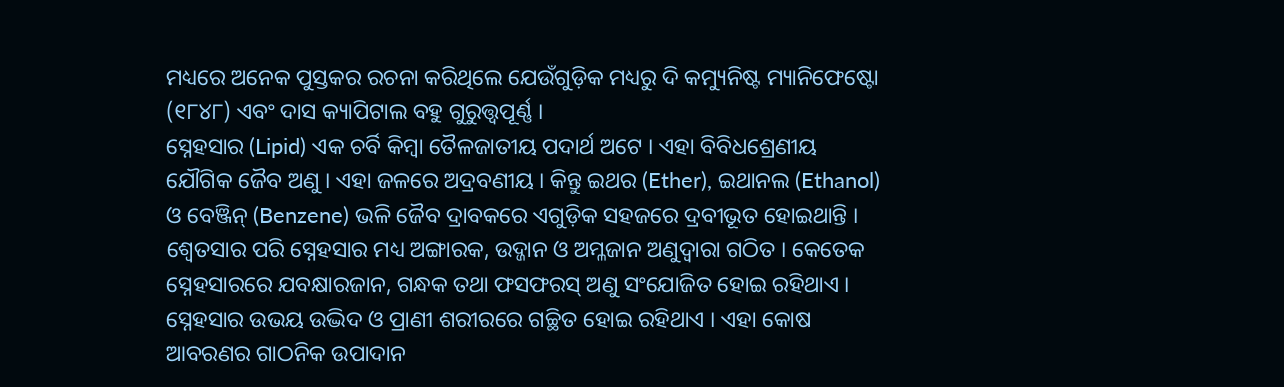ମଧ୍ୟରେ ଅନେକ ପୁସ୍ତକର ରଚନା କରିଥିଲେ ଯେଉଁଗୁଡ଼ିକ ମଧ୍ୟରୁ ଦି କମ୍ୟୁନିଷ୍ଟ ମ୍ୟାନିଫେଷ୍ଟୋ (୧୮୪୮) ଏବଂ ଦାସ କ୍ୟାପିଟାଲ ବହୁ ଗୁରୁତ୍ତ୍ୱପୂର୍ଣ୍ଣ ।
ସ୍ନେହସାର (Lipid) ଏକ ଚର୍ବି କିମ୍ବା ତୈଳଜାତୀୟ ପଦାର୍ଥ ଅଟେ । ଏହା ବିବିଧଶ୍ରେଣୀୟ ଯୌଗିକ ଜୈବ ଅଣୁ । ଏହା ଜଳରେ ଅଦ୍ରବଣୀୟ । କିନ୍ତୁ ଇଥର (Ether), ଇଥାନଲ (Ethanol) ଓ ବେଞ୍ଜିନ୍ (Benzene) ଭଳି ଜୈବ ଦ୍ରାବକରେ ଏଗୁଡ଼ିକ ସହଜରେ ଦ୍ରବୀଭୂତ ହୋଇଥାନ୍ତି । ଶ୍ୱେତସାର ପରି ସ୍ନେହସାର ମଧ୍ୟ ଅଙ୍ଗାରକ, ଉଦ୍ଜାନ ଓ ଅମ୍ଳଜାନ ଅଣୁଦ୍ୱାରା ଗଠିତ । କେତେକ ସ୍ନେହସାରରେ ଯବକ୍ଷାରଜାନ, ଗନ୍ଧକ ତଥା ଫସଫରସ୍ ଅଣୁ ସଂଯୋଜିତ ହୋଇ ରହିଥାଏ । ସ୍ନେହସାର ଉଭୟ ଉଦ୍ଭିଦ ଓ ପ୍ରାଣୀ ଶରୀରରେ ଗଚ୍ଛିତ ହୋଇ ରହିଥାଏ । ଏହା କୋଷ ଆବରଣର ଗାଠନିକ ଉପାଦାନ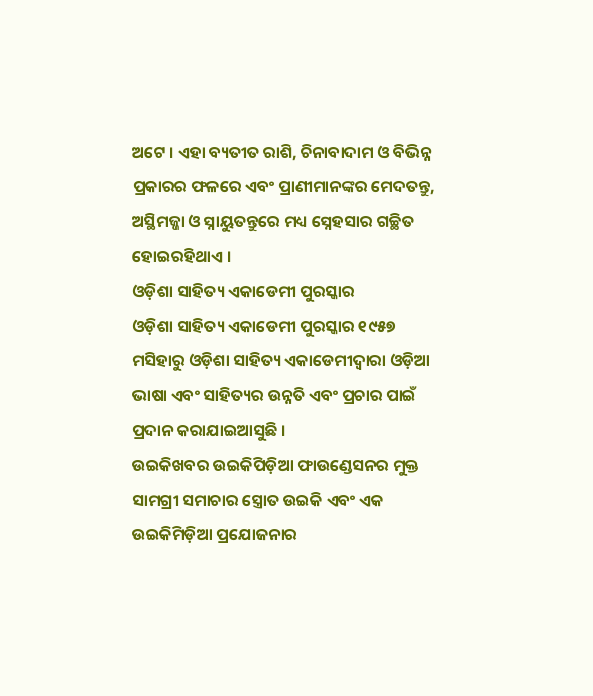ଅଟେ । ଏହା ବ୍ୟତୀତ ରାଶି, ଚିନାବାଦାମ ଓ ବିଭିନ୍ନ ପ୍ରକାରର ଫଳରେ ଏବଂ ପ୍ରାଣୀମାନଙ୍କର ମେଦତନ୍ତୁ, ଅସ୍ଥିମଜ୍ଜା ଓ ସ୍ନାୟୁତନ୍ତୁରେ ମଧ୍ୟ ସ୍ନେହସାର ଗଚ୍ଛିତ ହୋଇରହିଥାଏ ।
ଓଡ଼ିଶା ସାହିତ୍ୟ ଏକାଡେମୀ ପୁରସ୍କାର
ଓଡ଼ିଶା ସାହିତ୍ୟ ଏକାଡେମୀ ପୁରସ୍କାର ୧୯୫୭ ମସିହାରୁ ଓଡ଼ିଶା ସାହିତ୍ୟ ଏକାଡେମୀଦ୍ୱାରା ଓଡ଼ିଆ ଭାଷା ଏବଂ ସାହିତ୍ୟର ଉନ୍ନତି ଏବଂ ପ୍ରଚାର ପାଇଁ ପ୍ରଦାନ କରାଯାଇଆସୁଛି ।
ଉଇକିଖବର ଉଇକିପିଡ଼ିଆ ଫାଉଣ୍ଡେସନର ମୁକ୍ତ ସାମଗ୍ରୀ ସମାଚାର ସ୍ତ୍ରୋତ ଉଇକି ଏବଂ ଏକ ଉଇକିମିଡ଼ିଆ ପ୍ରଯୋଜନାର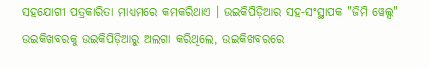ସହଯୋଗୀ ପତ୍ରକାରିତା ମାଧ୍ୟମରେ କମକରିଥାଏ । ଉଇକିପିଡ଼ିଆର ସହ-ସଂସ୍ଥାପକ "ଜିମି ୱେଲ୍ସ" ଉଇକିଖବରକୁ ଉଇକିପିଡ଼ିଆରୁ ଅଲଗା କରିଥିଲେ, ଉଇକିଖବରରେ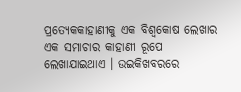ପ୍ରତ୍ୟେକକାହାଣୀକୁ ଏକ ବିଶ୍ୱକୋଷ ଲେଖାର ଏକ ସମାଚାର କାହାଣୀ ରୂପେ ଲେଖାଯାଇଥାଏ । ଉଇକିଖବରରେ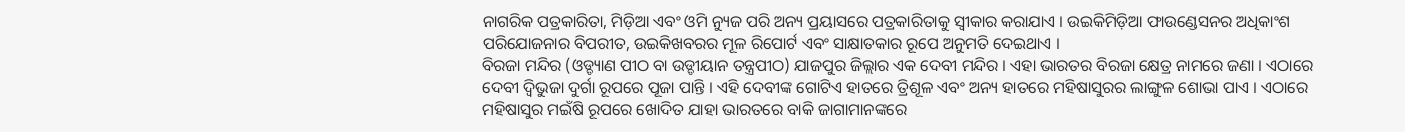ନାଗରିକ ପତ୍ରକାରିତା, ମିଡ଼ିଆ ଏବଂ ଓମି ନ୍ୟୁଜ ପରି ଅନ୍ୟ ପ୍ରୟାସରେ ପତ୍ରକାରିତାକୁ ସ୍ୱୀକାର କରାଯାଏ । ଉଇକିମିଡ଼ିଆ ଫାଉଣ୍ଡେସନର ଅଧିକାଂଶ ପରିଯୋଜନାର ବିପରୀତ, ଉଇକିଖବରର ମୂଳ ରିପୋର୍ଟ ଏବଂ ସାକ୍ଷାତକାର ରୂପେ ଅନୁମତି ଦେଇଥାଏ ।
ବିରଜା ମନ୍ଦିର (ଓଡ୍ଡ୍ୟାଣ ପୀଠ ବା ଉଡ୍ଡୀୟାନ ତନ୍ତ୍ରପୀଠ) ଯାଜପୁର ଜିଲ୍ଲାର ଏକ ଦେବୀ ମନ୍ଦିର । ଏହା ଭାରତର ବିରଜା କ୍ଷେତ୍ର ନାମରେ ଜଣା । ଏଠାରେ ଦେବୀ ଦ୍ୱିଭୁଜା ଦୁର୍ଗା ରୂପରେ ପୂଜା ପାନ୍ତି । ଏହି ଦେବୀଙ୍କ ଗୋଟିଏ ହାତରେ ତ୍ରିଶୂଳ ଏବଂ ଅନ୍ୟ ହାତରେ ମହିଷାସୁରର ଲାଙ୍ଗୁଳ ଶୋଭା ପାଏ । ଏଠାରେ ମହିଷାସୁର ମଇଁଷି ରୂପରେ ଖୋଦିତ ଯାହା ଭାରତରେ ବାକି ଜାଗାମାନଙ୍କରେ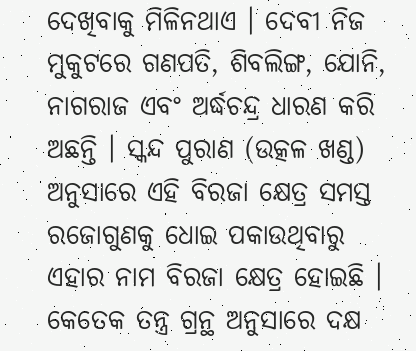ଦେଖିବାକୁ ମିଳିନଥାଏ । ଦେବୀ ନିଜ ମୁକୁଟରେ ଗଣପତି, ଶିବଲିଙ୍ଗ, ଯୋନି, ନାଗରାଜ ଏବଂ ଅର୍ଦ୍ଧଚନ୍ଦ୍ର ଧାରଣ କରି ଅଛନ୍ତି । ସ୍କନ୍ଦ ପୁରାଣ (ଉତ୍କଳ ଖଣ୍ଡ) ଅନୁସାରେ ଏହି ବିରଜା କ୍ଷେତ୍ର ସମସ୍ତ ରଜୋଗୁଣକୁ ଧୋଇ ପକାଉଥିବାରୁ ଏହାର ନାମ ବିରଜା କ୍ଷେତ୍ର ହୋଇଛି । କେତେକ ତନ୍ତ୍ର ଗ୍ରନ୍ଥ ଅନୁସାରେ ଦକ୍ଷ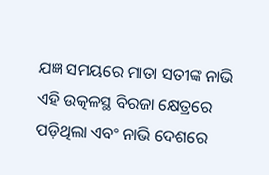ଯଜ୍ଞ ସମୟରେ ମାତା ସତୀଙ୍କ ନାଭି ଏହି ଉତ୍କଳସ୍ଥ ବିରଜା କ୍ଷେତ୍ରରେ ପଡ଼ିଥିଲା ଏବଂ ନାଭି ଦେଶରେ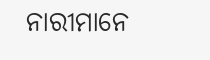ନାରୀମାନେ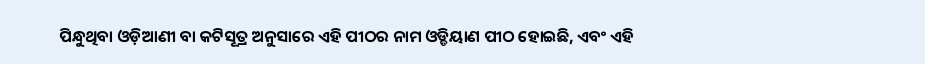ପିନ୍ଧୁଥିବା ଓଡ଼ିଆଣୀ ବା କଟିସୂତ୍ର ଅନୁସାରେ ଏହି ପୀଠର ନାମ ଓଡ୍ଡିୟାଣ ପୀଠ ହୋଇଛି, ଏବଂ ଏହି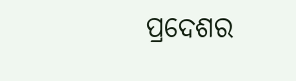ପ୍ରଦେଶର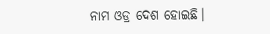ନାମ ଓଡ୍ର ଦେଶ ହୋଇଛି।